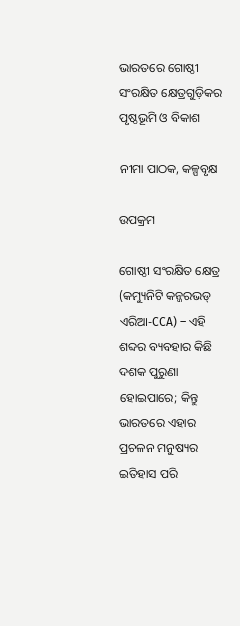ଭାରତରେ ଗୋଷ୍ଠୀ ସଂରକ୍ଷିତ କ୍ଷେତ୍ରଗୁଡ଼ିକର ପୃଷ୍ଠଭୂମି ଓ ବିକାଶ

ନୀମା ପାଠକ, କଳ୍ପବୃକ୍ଷ

ଉପକ୍ରମ

ଗୋଷ୍ଠୀ ସଂରକ୍ଷିତ କ୍ଷେତ୍ର (କମ୍ୟୁନିଟି କନ୍ଜରଭଡ୍ ଏରିଆ-CCA) – ଏହି ଶବ୍ଦର ବ୍ୟବହାର କିଛି ଦଶକ ପୁରୁଣା ହୋଇପାରେ; କିନ୍ତୁ ଭାରତରେ ଏହାର ପ୍ରଚଳନ ମନୁଷ୍ୟର ଇତିହାସ ପରି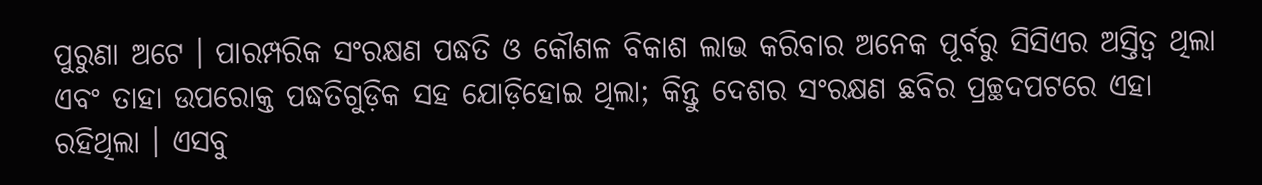ପୁରୁଣା ଅଟେ । ପାରମ୍ପରିକ ସଂରକ୍ଷଣ ପଦ୍ଧତି ଓ କୌଶଳ ବିକାଶ ଲାଭ କରିବାର ଅନେକ ପୂର୍ବରୁ ସିସିଏର ଅସ୍ତିତ୍ୱ ଥିଲା ଏବଂ ତାହା ଉପରୋକ୍ତ ପଦ୍ଧତିଗୁଡ଼ିକ ସହ ଯୋଡ଼ିହୋଇ ଥିଲା; କିନ୍ତୁ ଦେଶର ସଂରକ୍ଷଣ ଛବିର ପ୍ରଚ୍ଛଦପଟରେ ଏହା ରହିଥିଲା । ଏସବୁ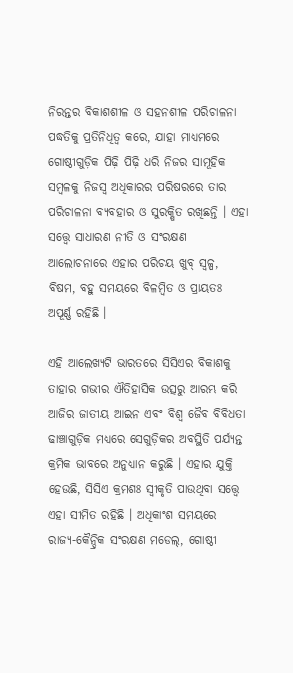ନିରନ୍ତର ବିକାଶଶୀଳ ଓ ସହନଶୀଳ ପରିଚାଳନା ପଦ୍ଧତିକୁ ପ୍ରତିନିଧିତ୍ୱ କରେ, ଯାହା ମାଧ୍ୟମରେ ଗୋଷ୍ଠୀଗୁଡ଼ିକ ପିଢ଼ି ପିଢ଼ି ଧରି ନିଜର ସାମୂହିକ ସମ୍ବଳକୁ ନିଜସ୍ୱ ଅଧିକାରର ପରିଷରରେ ତାର ପରିଚାଳନା ବ୍ୟବହାର ଓ ସୁରକ୍ଷିତ ରଖିଛନ୍ତି । ଏହା ସତ୍ତ୍ୱେ ସାଧାରଣ ନୀତି ଓ ସଂରକ୍ଷଣ ଆଲୋଚନାରେ ଏହାର ପରିଚୟ ଖୁବ୍ ସ୍ୱଳ୍ପ, ବିଷମ, ବହୁ ସମୟରେ ବିଳମ୍ୱିତ ଓ ପ୍ରାୟତଃ ଅପୂର୍ଣ୍ଣ ରହିଛି ।

ଏହି ଆଲେଖ୍ୟଟି ଭାରତରେ ସିସିଏର ବିକାଶକୁ ତାହାର ଗଭୀର ଐତିହାସିକ ଉତ୍ସରୁ ଆରମ୍ଭ କରି ଆଜିର ଜାତୀୟ ଆଇନ ଏବଂ ବିଶ୍ୱ ଜୈବ ବିବିଧତା ଢାଞ୍ଚାଗୁଡ଼ିକ ମଧ୍ୟରେ ସେଗୁଡ଼ିକର ଅବସ୍ଥିତି ପର୍ଯ୍ୟନ୍ତ କ୍ରମିକ ଭାବରେ ଅନୁଧ୍ୟାନ କରୁଛି । ଏହାର ଯୁକ୍ତି ହେଉଛି, ସିସିଏ କ୍ରମଶଃ ସ୍ୱୀକୃତି ପାଉଥିବା ସତ୍ତ୍ୱେ ଏହା ସୀମିତ ରହିଛି । ଅଧିକାଂଶ ସମୟରେ ରାଜ୍ୟ-କୈନ୍ଦ୍ରିକ ସଂରକ୍ଷଣ ମଡେଲ୍, ଗୋଷ୍ଠୀ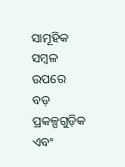ସାମୂହିକ ସମ୍ବଳ ଉପରେ ବଡ଼ ପ୍ରକଳ୍ପଗୁଡ଼ିକ ଏବଂ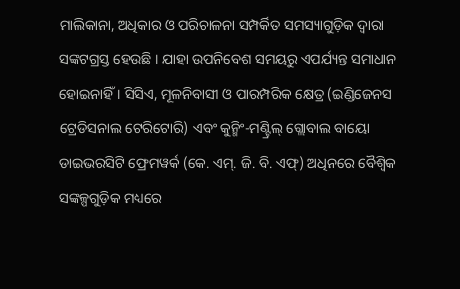ମାଲିକାନା, ଅଧିକାର ଓ ପରିଚାଳନା ସମ୍ପର୍କିତ ସମସ୍ୟାଗୁଡ଼ିକ ଦ୍ୱାରା ସଙ୍କଟଗ୍ରସ୍ତ ହେଉଛି । ଯାହା ଉପନିବେଶ ସମୟରୁ ଏପର୍ଯ୍ୟନ୍ତ ସମାଧାନ ହୋଇନାହିଁ । ସିସିଏ, ମୂଳନିବାସୀ ଓ ପାରମ୍ପରିକ କ୍ଷେତ୍ର (ଇଣ୍ଡିଜେନସ ଟ୍ରେଡିସନାଲ ଟେରିଟୋରି) ଏବଂ କୁନ୍ମିଂ-ମଣ୍ଟ୍ରିଲ୍ ଗ୍ଲୋବାଲ ବାୟୋ ଡାଇଭରସିଟି ଫ୍ରେମୱର୍କ (କେ. ଏମ୍. ଜି. ବି. ଏଫ୍) ଅଧିନରେ ବୈଶ୍ୱିକ ସଙ୍କଳ୍ପଗୁଡ଼ିକ ମଧ୍ୟରେ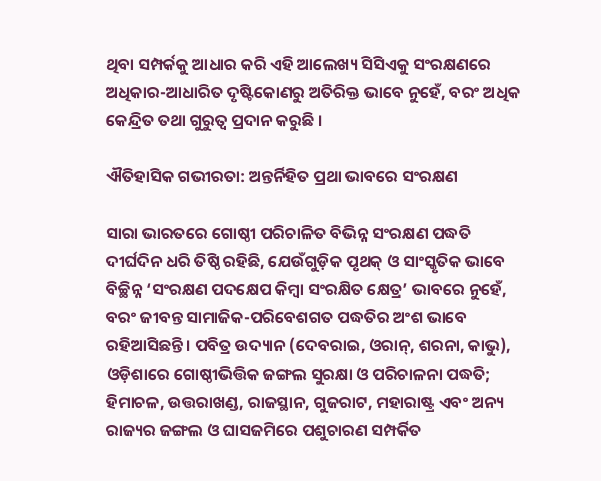ଥିବା ସମ୍ପର୍କକୁ ଆଧାର କରି ଏହି ଆଲେଖ୍ୟ ସିସିଏକୁ ସଂରକ୍ଷଣରେ ଅଧିକାର-ଆଧାରିତ ଦୃଷ୍ଟିକୋଣରୁ ଅତିରିକ୍ତ ଭାବେ ନୁହେଁ, ବରଂ ଅଧିକ କେନ୍ଦ୍ରିତ ତଥା ଗୁରୁତ୍ୱ ପ୍ରଦାନ କରୁଛି ।

ଐତିହାସିକ ଗଭୀରତା: ଅନ୍ତର୍ନିହିତ ପ୍ରଥା ଭାବରେ ସଂରକ୍ଷଣ

ସାରା ଭାରତରେ ଗୋଷ୍ଠୀ ପରିଚାଳିତ ବିଭିନ୍ନ ସଂରକ୍ଷଣ ପଦ୍ଧତି ଦୀର୍ଘଦିନ ଧରି ତିଷ୍ଠି ରହିଛି, ଯେଉଁଗୁଡ଼ିକ ପୃଥକ୍ ଓ ସାଂସ୍କୃତିକ ଭାବେ ବିଚ୍ଛିନ୍ନ ‘ସଂରକ୍ଷଣ ପଦକ୍ଷେପ କିମ୍ୱା ସଂରକ୍ଷିତ କ୍ଷେତ୍ର’ ଭାବରେ ନୁହେଁ, ବରଂ ଜୀବନ୍ତ ସାମାଜିକ-ପରିବେଶଗତ ପଦ୍ଧତିର ଅଂଶ ଭାବେ ରହିଆସିଛନ୍ତି । ପବିତ୍ର ଉଦ୍ୟାନ (ଦେବରାଇ, ଓରାନ୍, ଶରନା, କାଭୁ), ଓଡ଼ିଶାରେ ଗୋଷ୍ଠୀଭିତ୍ତିକ ଜଙ୍ଗଲ ସୁରକ୍ଷା ଓ ପରିଚାଳନା ପଦ୍ଧତି; ହିମାଚଳ, ଉତ୍ତରାଖଣ୍ଡ, ରାଜସ୍ଥାନ, ଗୁଜରାଟ, ମହାରାଷ୍ଟ୍ର ଏବଂ ଅନ୍ୟ ରାଜ୍ୟର ଜଙ୍ଗଲ ଓ ଘାସଜମିରେ ପଶୁଚାରଣ ସମ୍ପର୍କିତ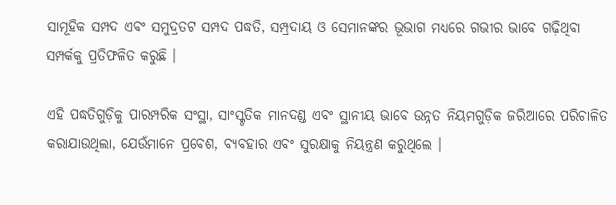ସାମୂହିକ ସମ୍ପଦ ଏବଂ ସମୁଦ୍ରତଟ ସମ୍ପଦ ପଦ୍ଧତି, ସମ୍ପ୍ରଦାୟ ଓ ସେମାନଙ୍କର ଭୂଭାଗ ମଧ୍ୟରେ ଗଭୀର ଭାବେ ଗଢ଼ିଥିବା ସମ୍ପର୍କକୁ ପ୍ରତିଫଳିତ କରୁଛି ।

ଏହି ପଦ୍ଧତିଗୁଡ଼ିକୁ ପାରମ୍ପରିକ ସଂସ୍ଥା, ସାଂସ୍କୃତିକ ମାନଦଣ୍ଡ ଏବଂ ସ୍ଥାନୀୟ ଭାବେ ଉନ୍ନତ ନିୟମଗୁଡ଼ିକ ଜରିଆରେ ପରିଚାଳିତ କରାଯାଉଥିଲା, ଯେଉଁମାନେ ପ୍ରବେଶ, ବ୍ୟବହାର ଏବଂ ସୁରକ୍ଷାକୁ ନିୟନ୍ତ୍ରଣ କରୁଥିଲେ ।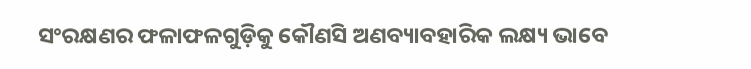ସଂରକ୍ଷଣର ଫଳାଫଳଗୁଡ଼ିକୁ କୌଣସି ଅଣବ୍ୟାବହାରିକ ଲକ୍ଷ୍ୟ ଭାବେ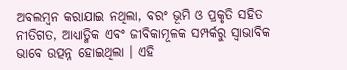ଅବଲମ୍ବନ କରାଯାଇ ନଥିଲା, ବରଂ ଭୂମି ଓ ପ୍ରକୃତି ସହିତ ନୀତିଗତ, ଆଧ୍ୟାତ୍ମିକ ଏବଂ ଜୀବିକାମୂଳକ ସମ୍ପର୍କରୁ ସ୍ୱାଭାବିକ ଭାବେ ଉତ୍ପନ୍ନ ହୋଇଥିଲା । ଏହି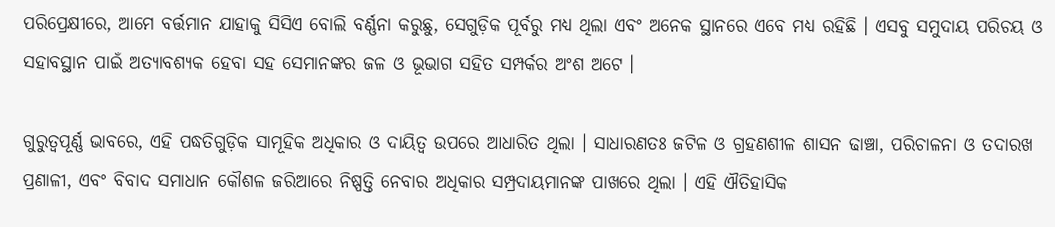ପରିପ୍ରେକ୍ଷୀରେ, ଆମେ ବର୍ତ୍ତମାନ ଯାହାକୁ ସିସିଏ ବୋଲି ବର୍ଣ୍ଣନା କରୁଛୁ, ସେଗୁଡ଼ିକ ପୂର୍ବରୁ ମଧ୍ୟ ଥିଲା ଏବଂ ଅନେକ ସ୍ଥାନରେ ଏବେ ମଧ୍ୟ ରହିଛି । ଏସବୁ ସମୁଦାୟ ପରିଚୟ ଓ ସହାବସ୍ଥାନ ପାଇଁ ଅତ୍ୟାବଶ୍ୟକ ହେବା ସହ ସେମାନଙ୍କର ଜଳ ଓ ଭୂଭାଗ ସହିତ ସମ୍ପର୍କର ଅଂଶ ଅଟେ ।

ଗୁରୁତ୍ୱପୂର୍ଣ୍ଣ ଭାବରେ, ଏହି ପଦ୍ଧତିଗୁଡ଼ିକ ସାମୂହିକ ଅଧିକାର ଓ ଦାୟିତ୍ୱ ଉପରେ ଆଧାରିତ ଥିଲା । ସାଧାରଣତଃ ଜଟିଳ ଓ ଗ୍ରହଣଶୀଳ ଶାସନ ଢାଞ୍ଚା, ପରିଚାଳନା ଓ ତଦାରଖ ପ୍ରଣାଳୀ, ଏବଂ ବିବାଦ ସମାଧାନ କୌଶଳ ଜରିଆରେ ନିଷ୍ପତ୍ତି ନେବାର ଅଧିକାର ସମ୍ପ୍ରଦାୟମାନଙ୍କ ପାଖରେ ଥିଲା । ଏହି ଐତିହାସିକ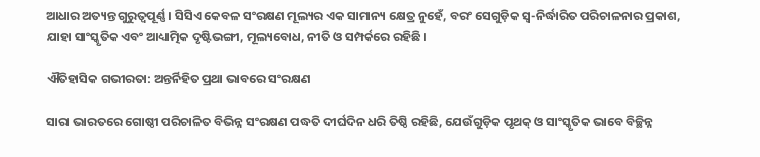ଆଧାର ଅତ୍ୟନ୍ତ ଗୁରୁତ୍ୱପୂର୍ଣ୍ଣ । ସିସିଏ କେବଳ ସଂରକ୍ଷଣ ମୂଲ୍ୟର ଏକ ସାମାନ୍ୟ କ୍ଷେତ୍ର ନୁହେଁ, ବରଂ ସେଗୁଡ଼ିକ ସ୍ୱ-ନିର୍ଦ୍ଧାରିତ ପରିଚାଳନାର ପ୍ରକାଶ, ଯାହା ସାଂସ୍କୃତିକ ଏବଂ ଆଧ୍ୟାତ୍ମିକ ଦୃଷ୍ଟିଭଙ୍ଗୀ, ମୂଲ୍ୟବୋଧ, ନୀତି ଓ ସମ୍ପର୍କରେ ରହିଛି ।

ଐତିହାସିକ ଗଭୀରତା: ଅନ୍ତର୍ନିହିତ ପ୍ରଥା ଭାବରେ ସଂରକ୍ଷଣ

ସାରା ଭାରତରେ ଗୋଷ୍ଠୀ ପରିଚାଳିତ ବିଭିନ୍ନ ସଂରକ୍ଷଣ ପଦ୍ଧତି ଦୀର୍ଘଦିନ ଧରି ତିଷ୍ଠି ରହିଛି, ଯେଉଁଗୁଡ଼ିକ ପୃଥକ୍ ଓ ସାଂସ୍କୃତିକ ଭାବେ ବିଚ୍ଛିନ୍ନ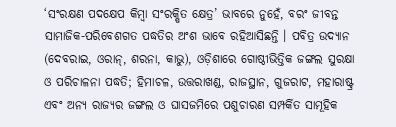‘ସଂରକ୍ଷଣ ପଦକ୍ଷେପ କିମ୍ୱା ସଂରକ୍ଷିତ କ୍ଷେତ୍ର’ ଭାବରେ ନୁହେଁ, ବରଂ ଜୀବନ୍ତ ସାମାଜିକ-ପରିବେଶଗତ ପଦ୍ଧତିର ଅଂଶ ଭାବେ ରହିଆସିଛନ୍ତି । ପବିତ୍ର ଉଦ୍ୟାନ (ଦେବରାଇ, ଓରାନ୍, ଶରନା, କାଭୁ), ଓଡ଼ିଶାରେ ଗୋଷ୍ଠୀଭିତ୍ତିକ ଜଙ୍ଗଲ ସୁରକ୍ଷା ଓ ପରିଚାଳନା ପଦ୍ଧତି; ହିମାଚଳ, ଉତ୍ତରାଖଣ୍ଡ, ରାଜସ୍ଥାନ, ଗୁଜରାଟ, ମହାରାଷ୍ଟ୍ର ଏବଂ ଅନ୍ୟ ରାଜ୍ୟର ଜଙ୍ଗଲ ଓ ଘାସଜମିରେ ପଶୁଚାରଣ ସମ୍ପର୍କିତ ସାମୂହିକ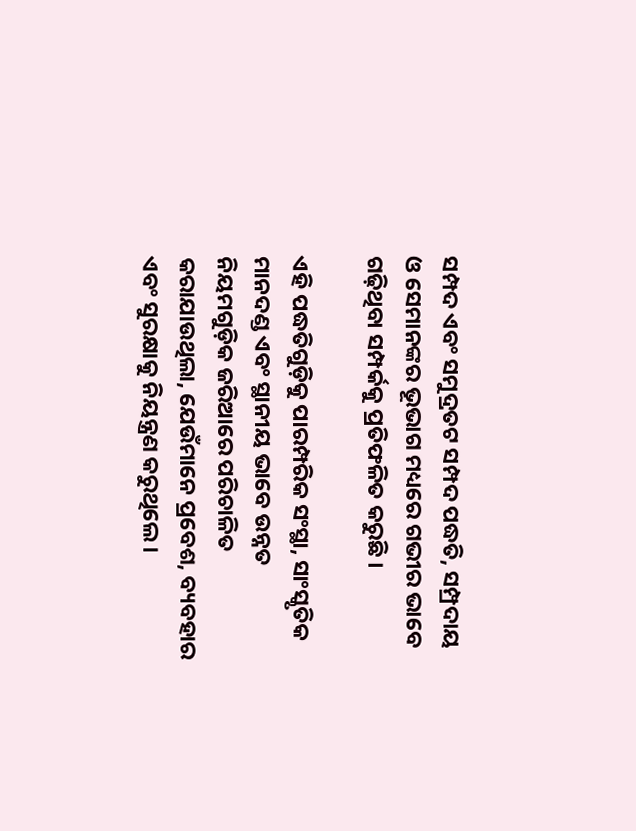ସମ୍ପଦ ଏବଂ ସମୁଦ୍ରତଟ ସମ୍ପଦ ପଦ୍ଧତି, ସମ୍ପ୍ରଦାୟ ଓ ସେମାନଙ୍କର ଭୂଭାଗ ମଧ୍ୟରେ ଗଭୀର ଭାବେ ଗଢ଼ିଥିବା ସମ୍ପର୍କକୁ ପ୍ରତିଫଳିତ କରୁଛି ।

ଏହି ପଦ୍ଧତିଗୁଡ଼ିକୁ ପାରମ୍ପରିକ ସଂସ୍ଥା, ସାଂସ୍କୃତିକ ମାନଦଣ୍ଡ ଏବଂ ସ୍ଥାନୀୟ ଭାବେ ଉନ୍ନତ ନିୟମଗୁଡ଼ିକ ଜରିଆରେ ପରିଚାଳିତ କରାଯାଉଥିଲା, ଯେଉଁମାନେ ପ୍ରବେଶ, ବ୍ୟବହାର ଏବଂ ସୁରକ୍ଷାକୁ ନିୟନ୍ତ୍ରଣ କରୁଥିଲେ ।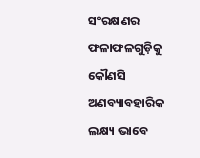ସଂରକ୍ଷଣର ଫଳାଫଳଗୁଡ଼ିକୁ କୌଣସି ଅଣବ୍ୟାବହାରିକ ଲକ୍ଷ୍ୟ ଭାବେ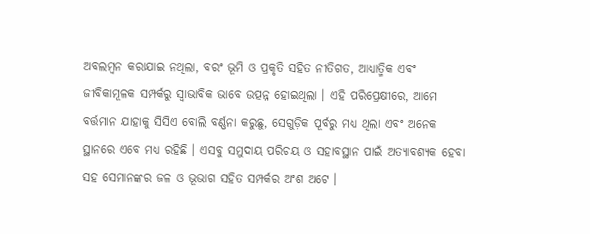ଅବଲମ୍ବନ କରାଯାଇ ନଥିଲା, ବରଂ ଭୂମି ଓ ପ୍ରକୃତି ସହିତ ନୀତିଗତ, ଆଧ୍ୟାତ୍ମିକ ଏବଂ ଜୀବିକାମୂଳକ ସମ୍ପର୍କରୁ ସ୍ୱାଭାବିକ ଭାବେ ଉତ୍ପନ୍ନ ହୋଇଥିଲା । ଏହି ପରିପ୍ରେକ୍ଷୀରେ, ଆମେ ବର୍ତ୍ତମାନ ଯାହାକୁ ସିସିଏ ବୋଲି ବର୍ଣ୍ଣନା କରୁଛୁ, ସେଗୁଡ଼ିକ ପୂର୍ବରୁ ମଧ୍ୟ ଥିଲା ଏବଂ ଅନେକ ସ୍ଥାନରେ ଏବେ ମଧ୍ୟ ରହିଛି । ଏସବୁ ସମୁଦାୟ ପରିଚୟ ଓ ସହାବସ୍ଥାନ ପାଇଁ ଅତ୍ୟାବଶ୍ୟକ ହେବା ସହ ସେମାନଙ୍କର ଜଳ ଓ ଭୂଭାଗ ସହିତ ସମ୍ପର୍କର ଅଂଶ ଅଟେ ।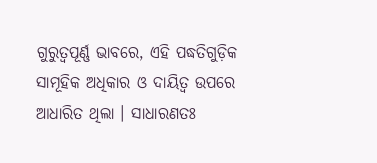ଗୁରୁତ୍ୱପୂର୍ଣ୍ଣ ଭାବରେ, ଏହି ପଦ୍ଧତିଗୁଡ଼ିକ ସାମୂହିକ ଅଧିକାର ଓ ଦାୟିତ୍ୱ ଉପରେ ଆଧାରିତ ଥିଲା । ସାଧାରଣତଃ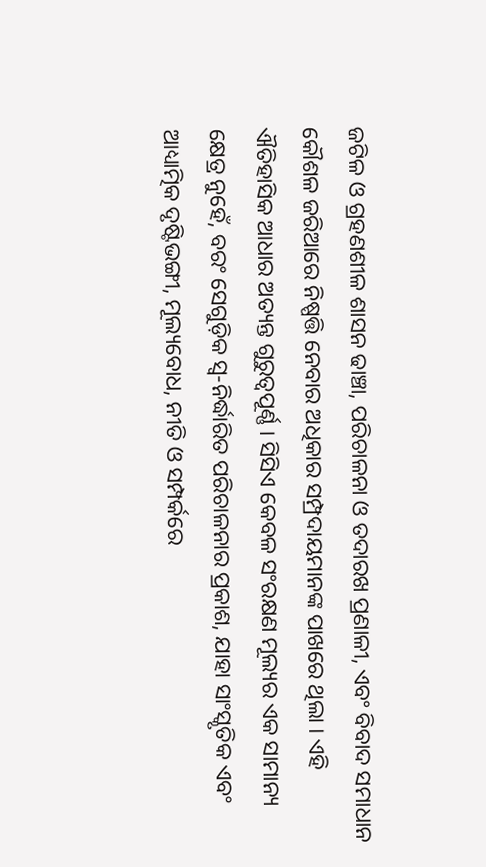ଜଟିଳ ଓ ଗ୍ରହଣଶୀଳ ଶାସନ ଢାଞ୍ଚା, ପରିଚାଳନା ଓ ତଦାରଖ ପ୍ରଣାଳୀ, ଏବଂ ବିବାଦ ସମାଧାନ କୌଶଳ ଜରିଆରେ ନିଷ୍ପତ୍ତି ନେବାର ଅଧିକାର ସମ୍ପ୍ରଦାୟମାନଙ୍କ ପାଖରେ ଥିଲା । ଏହି ଐତିହାସିକ ଆଧାର ଅତ୍ୟନ୍ତ ଗୁରୁତ୍ୱପୂର୍ଣ୍ଣ । ସିସିଏ କେବଳ ସଂରକ୍ଷଣ ମୂଲ୍ୟର ଏକ ସାମାନ୍ୟ କ୍ଷେତ୍ର ନୁହେଁ, ବରଂ ସେଗୁଡ଼ିକ ସ୍ୱ-ନିର୍ଦ୍ଧାରିତ ପରିଚାଳନାର ପ୍ରକାଶ, ଯାହା ସାଂସ୍କୃତିକ ଏବଂ ଆଧ୍ୟାତ୍ମିକ ଦୃଷ୍ଟିଭଙ୍ଗୀ, ମୂଲ୍ୟବୋଧ, ନୀତି ଓ ସମ୍ପର୍କରେ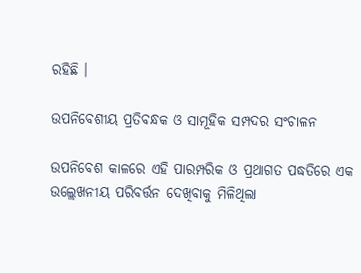ରହିଛି ।

ଉପନିବେଶୀୟ ପ୍ରତିବନ୍ଧକ ଓ ସାମୂହିକ ସମ୍ପଦର ସଂଚାଳନ

ଉପନିବେଶ କାଳରେ ଏହି ପାରମ୍ପରିକ ଓ ପ୍ରଥାଗତ ପଦ୍ଧତିରେ ଏକ ଉଲ୍ଲେଖନୀୟ ପରିବର୍ତ୍ତନ ଦେଖିବାକୁ ମିଳିଥିଲା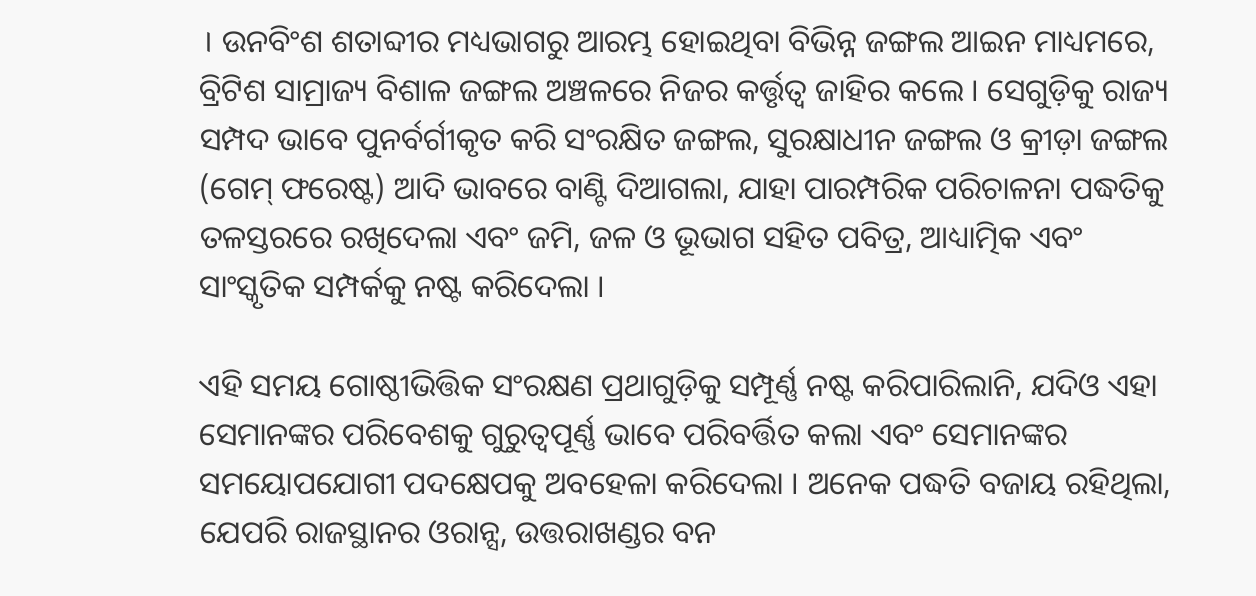। ଉନବିଂଶ ଶତାବ୍ଦୀର ମଧ୍ୟଭାଗରୁ ଆରମ୍ଭ ହୋଇଥିବା ବିଭିନ୍ନ ଜଙ୍ଗଲ ଆଇନ ମାଧ୍ୟମରେ, ବ୍ରିଟିଶ ସାମ୍ରାଜ୍ୟ ବିଶାଳ ଜଙ୍ଗଲ ଅଞ୍ଚଳରେ ନିଜର କର୍ତ୍ତୃତ୍ୱ ଜାହିର କଲେ । ସେଗୁଡ଼ିକୁ ରାଜ୍ୟ ସମ୍ପଦ ଭାବେ ପୁନର୍ବର୍ଗୀକୃତ କରି ସଂରକ୍ଷିତ ଜଙ୍ଗଲ, ସୁରକ୍ଷାଧୀନ ଜଙ୍ଗଲ ଓ କ୍ରୀଡ଼ା ଜଙ୍ଗଲ (ଗେମ୍ ଫରେଷ୍ଟ) ଆଦି ଭାବରେ ବାଣ୍ଟି ଦିଆଗଲା, ଯାହା ପାରମ୍ପରିକ ପରିଚାଳନା ପଦ୍ଧତିକୁ ତଳସ୍ତରରେ ରଖିଦେଲା ଏବଂ ଜମି, ଜଳ ଓ ଭୂଭାଗ ସହିତ ପବିତ୍ର, ଆଧ୍ୟାତ୍ମିକ ଏବଂ ସାଂସ୍କୃତିକ ସମ୍ପର୍କକୁ ନଷ୍ଟ କରିଦେଲା ।

ଏହି ସମୟ ଗୋଷ୍ଠୀଭିତ୍ତିକ ସଂରକ୍ଷଣ ପ୍ରଥାଗୁଡ଼ିକୁ ସମ୍ପୂର୍ଣ୍ଣ ନଷ୍ଟ କରିପାରିଲାନି, ଯଦିଓ ଏହା ସେମାନଙ୍କର ପରିବେଶକୁ ଗୁରୁତ୍ୱପୂର୍ଣ୍ଣ ଭାବେ ପରିବର୍ତ୍ତିତ କଲା ଏବଂ ସେମାନଙ୍କର ସମୟୋପଯୋଗୀ ପଦକ୍ଷେପକୁ ଅବହେଳା କରିଦେଲା । ଅନେକ ପଦ୍ଧତି ବଜାୟ ରହିଥିଲା, ଯେପରି ରାଜସ୍ଥାନର ଓରାନ୍ସ, ଉତ୍ତରାଖଣ୍ଡର ବନ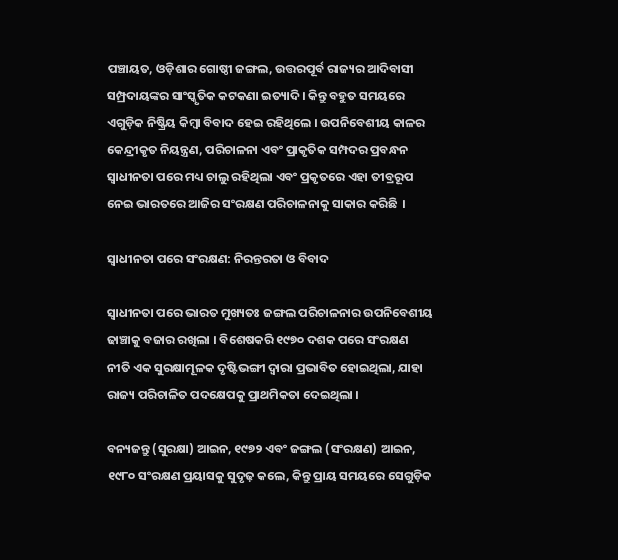ପଞ୍ଚାୟତ, ଓଡ଼ିଶାର ଗୋଷ୍ଠୀ ଜଙ୍ଗଲ, ଉତ୍ତରପୂର୍ବ ରାଜ୍ୟର ଆଦିବାସୀ ସମ୍ପ୍ରଦାୟଙ୍କର ସାଂସ୍କୃତିକ କଟକଣା ଇତ୍ୟାଦି । କିନ୍ତୁ ବହୁତ ସମୟରେ ଏଗୁଡ଼ିକ ନିଷ୍କ୍ରିୟ କିମ୍ୱା ବିବାଦ ହେଇ ରହିଥିଲେ । ଉପନିବେଶୀୟ କାଳର କେନ୍ଦ୍ରୀକୃତ ନିୟନ୍ତ୍ରଣ, ପରିଚାଳନା ଏବଂ ପ୍ରାକୃତିକ ସମ୍ପଦର ପ୍ରବନ୍ଧନ ସ୍ୱାଧୀନତା ପରେ ମଧ୍ୟ ଚାଲୁ ରହିଥିଲା ଏବଂ ପ୍ରକୃତରେ ଏହା ତୀବ୍ରରୂପ ନେଇ ଭାରତରେ ଆଜିର ସଂରକ୍ଷଣ ପରିଚାଳନାକୁ ସାକାର କରିଛି  ।

ସ୍ୱାଧୀନତା ପରେ ସଂରକ୍ଷଣ: ନିରନ୍ତରତା ଓ ବିବାଦ

ସ୍ୱାଧୀନତା ପରେ ଭାରତ ମୁଖ୍ୟତଃ ଜଙ୍ଗଲ ପରିଚାଳନାର ଉପନିବେଶୀୟ ଢାଞ୍ଚାକୁ ବଜାର ରଖିଲା । ବିଶେଷକରି ୧୯୭୦ ଦଶକ ପରେ ସଂରକ୍ଷଣ ନୀତି ଏକ ସୁରକ୍ଷାମୂଳକ ଦୃଷ୍ଟିଭଙ୍ଗୀ ଦ୍ୱାରା ପ୍ରଭାବିତ ହୋଇଥିଲା, ଯାହା ରାଜ୍ୟ ପରିଚାଳିତ ପଦକ୍ଷେପକୁ ପ୍ରାଥମିକତା ଦେଇଥିଲା ।

ବନ୍ୟଜନ୍ତୁ (ସୁରକ୍ଷା) ଆଇନ, ୧୯୭୨ ଏବଂ ଜଙ୍ଗଲ (ସଂରକ୍ଷଣ) ଆଇନ, ୧୯୮୦ ସଂରକ୍ଷଣ ପ୍ରୟାସକୁ ସୁଦୃଢ଼ କଲେ, କିନ୍ତୁ ପ୍ରାୟ ସମୟରେ ସେଗୁଡ଼ିକ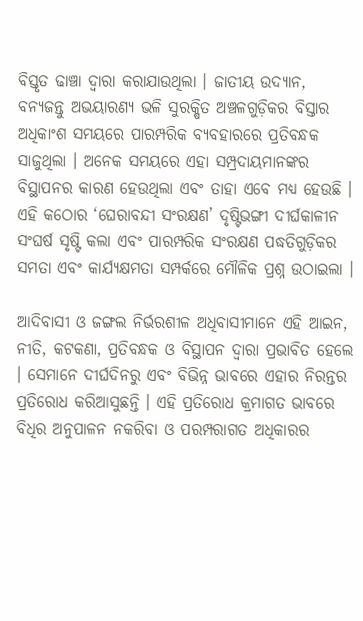ବିସ୍ତୃତ ଢାଞ୍ଚା ଦ୍ୱାରା କରାଯାଉଥିଲା । ଜାତୀୟ ଉଦ୍ୟାନ, ବନ୍ୟଜନ୍ତୁ ଅଭୟାରଣ୍ୟ ଭଳି ସୁରକ୍ଷିତ ଅଞ୍ଚଳଗୁଡ଼ିକର ବିସ୍ତାର ଅଧିକାଂଶ ସମୟରେ ପାରମ୍ପରିକ ବ୍ୟବହାରରେ ପ୍ରତିବନ୍ଧକ ସାଜୁଥିଲା । ଅନେକ ସମୟରେ ଏହା ସମ୍ପ୍ରଦାୟମାନଙ୍କର ବିସ୍ଥାପନର କାରଣ ହେଉଥିଲା ଏବଂ ତାହା ଏବେ ମଧ୍ୟ ହେଉଛି । ଏହି କଠୋର ‘ଘେରାବନ୍ଦୀ ସଂରକ୍ଷଣ’ ଦୃଷ୍ଟିଭଙ୍ଗୀ ଦୀର୍ଘକାଳୀନ ସଂଘର୍ଷ ସୃଷ୍ଟି କଲା ଏବଂ ପାରମ୍ପରିକ ସଂରକ୍ଷଣ ପଦ୍ଧତିଗୁଡ଼ିକର ସମତା ଏବଂ କାର୍ଯ୍ୟକ୍ଷମତା ସମ୍ପର୍କରେ ମୌଳିକ ପ୍ରଶ୍ନ ଉଠାଇଲା ।

ଆଦିବାସୀ ଓ ଜଙ୍ଗଲ ନିର୍ଭରଶୀଳ ଅଧିବାସୀମାନେ ଏହି ଆଇନ, ନୀତି, କଟକଣା, ପ୍ରତିବନ୍ଧକ ଓ ବିସ୍ଥାପନ ଦ୍ୱାରା ପ୍ରଭାବିତ ହେଲେ । ସେମାନେ ଦୀର୍ଘଦିନରୁ ଏବଂ ବିଭିନ୍ନ ଭାବରେ ଏହାର ନିରନ୍ତର ପ୍ରତିରୋଧ କରିଆସୁଛନ୍ତି । ଏହି ପ୍ରତିରୋଧ କ୍ରମାଗତ ଭାବରେ ବିଧିର ଅନୁପାଳନ ନକରିବା ଓ ପରମ୍ପରାଗତ ଅଧିକାରର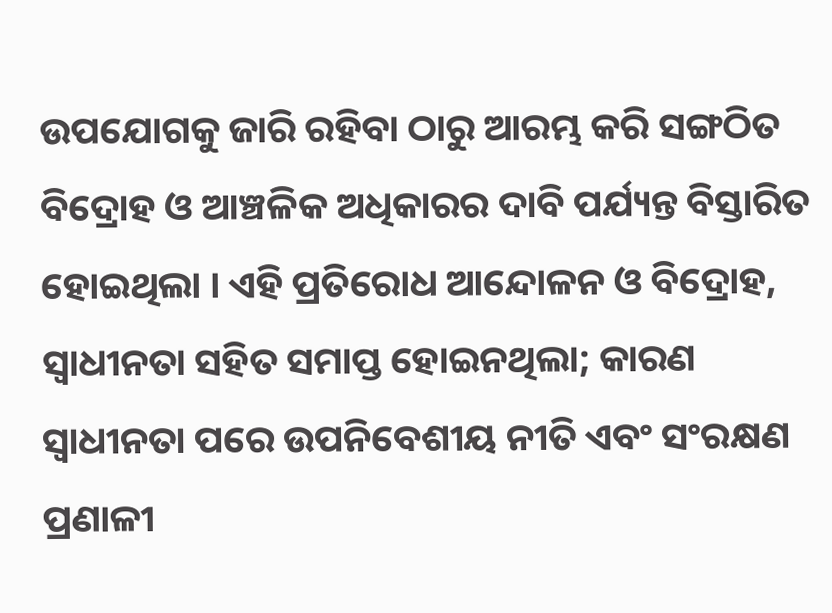ଉପଯୋଗକୁ ଜାରି ରହିବା ଠାରୁ ଆରମ୍ଭ କରି ସଙ୍ଗଠିତ ବିଦ୍ରୋହ ଓ ଆଞ୍ଚଳିକ ଅଧିକାରର ଦାବି ପର୍ଯ୍ୟନ୍ତ ବିସ୍ତାରିତ ହୋଇଥିଲା । ଏହି ପ୍ରତିରୋଧ ଆନ୍ଦୋଳନ ଓ ବିଦ୍ରୋହ, ସ୍ୱାଧୀନତା ସହିତ ସମାପ୍ତ ହୋଇନଥିଲା; କାରଣ ସ୍ୱାଧୀନତା ପରେ ଉପନିବେଶୀୟ ନୀତି ଏବଂ ସଂରକ୍ଷଣ ପ୍ରଣାଳୀ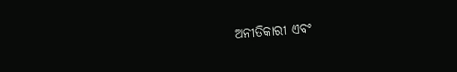ଅନୀତିକାରୀ ଏବଂ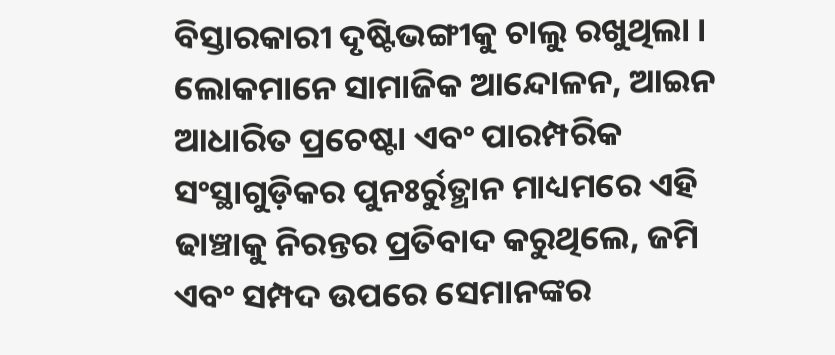ବିସ୍ତାରକାରୀ ଦୃଷ୍ଟିଭଙ୍ଗୀକୁ ଚାଲୁ ରଖୁଥିଲା । ଲୋକମାନେ ସାମାଜିକ ଆନ୍ଦୋଳନ, ଆଇନ ଆଧାରିତ ପ୍ରଚେଷ୍ଟା ଏବଂ ପାରମ୍ପରିକ ସଂସ୍ଥାଗୁଡ଼ିକର ପୁନଃର୍ରୁତ୍ଥାନ ମାଧ୍ୟମରେ ଏହି ଢାଞ୍ଚାକୁ ନିରନ୍ତର ପ୍ରତିବାଦ କରୁଥିଲେ, ଜମି ଏବଂ ସମ୍ପଦ ଉପରେ ସେମାନଙ୍କର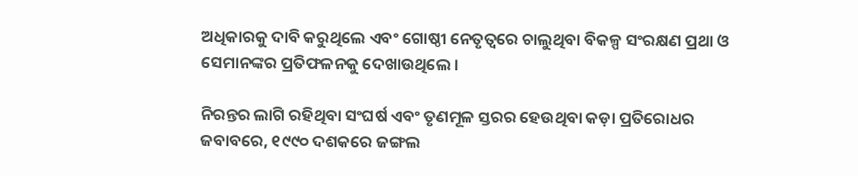ଅଧିକାରକୁ ଦାବି କରୁଥିଲେ ଏବଂ ଗୋଷ୍ଠୀ ନେତୃତ୍ୱରେ ଚାଲୁଥିବା ବିକଳ୍ପ ସଂରକ୍ଷଣ ପ୍ରଥା ଓ ସେମାନଙ୍କର ପ୍ରତିଫଳନକୁ ଦେଖାଉଥିଲେ ।

ନିରନ୍ତର ଲାଗି ରହିଥିବା ସଂଘର୍ଷ ଏବଂ ତୃଣମୂଳ ସ୍ତରର ହେଉଥିବା କଡ଼ା ପ୍ରତିରୋଧର ଜବାବରେ, ୧୯୯୦ ଦଶକରେ ଜଙ୍ଗଲ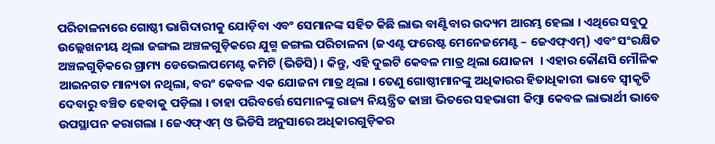ପରିଚାଳନାରେ ଗୋଷ୍ଠୀ ଭାଗିଦାରୀକୁ ଯୋଡ଼ିବା ଏବଂ ସେମାନଙ୍କ ସହିତ କିଛି ଲାଭ ବାଣ୍ଟିବାର ଉଦ୍ୟମ ଆରମ୍ଭ ହେଲା । ଏଥିରେ ସବୁଠୁ ଉଲ୍ଲେଖନୀୟ ଥିଲା ଜଙ୍ଗଲ ଅଞ୍ଚଳଗୁଡ଼ିକରେ ଯୁଗ୍ମ ଜଙ୍ଗଲ ପରିଚାଳନା (ଜଏଣ୍ଟ ଫରେଷ୍ଟ ମେନେଜମେଣ୍ଟ – ଜେଏଫ୍ଏମ୍) ଏବଂ ସଂରକ୍ଷିତ ଅଞ୍ଚଳଗୁଡ଼ିକରେ ଗ୍ରାମ୍ୟ ଡେଭେଲପମେଣ୍ଟ କମିଟି (ଭିଡିସି) । କିନ୍ତୁ, ଏହି ଦୁଇଟି କେବଳ ମାତ୍ର ଥିଲା ଯୋଜନା  । ଏହାର କୌଣସି ମୌଳିକ ଆଇନଗତ ମାନ୍ୟତା ନଥିଲା, ବରଂ କେବଳ ଏକ ଯୋଜନା ମାତ୍ର ଥିଲା । ତେଣୁ ଗୋଷ୍ଠୀମାନଙ୍କୁ ଅଧିକାରର ହିତାଧିକାରୀ ଭାବେ ସ୍ୱୀକୃତି ଦେବାରୁ ବଞ୍ଚିତ ହେବାକୁ ପଡ଼ିଲା । ତାହା ପରିବର୍ତ୍ତେ ସେମାନଙ୍କୁ ରାଜ୍ୟ ନିୟନ୍ତ୍ରିତ ଢାଞ୍ଚା ଭିତରେ ସହଭାଗୀ କିମ୍ୱା କେବଳ ଲାଭାର୍ଥୀ ଭାବେ ଉପସ୍ଥାପନ କରାଗଲା । ଜେଏଫ୍ଏମ୍ ଓ ଭିଡିସି ଅନୁସାରେ ଅଧିକାରଗୁଡ଼ିକର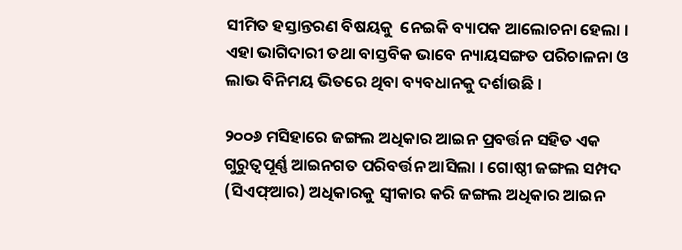ସୀମିତ ହସ୍ତାନ୍ତରଣ ବିଷୟକୁ  ନେଇକି ବ୍ୟାପକ ଆଲୋଚନା ହେଲା । ଏହା ଭାଗିଦାରୀ ତଥା ବାସ୍ତବିକ ଭାବେ ନ୍ୟାୟସଙ୍ଗତ ପରିଚାଳନା ଓ ଲାଭ ବିନିମୟ ଭିତରେ ଥିବା ବ୍ୟବଧାନକୁ ଦର୍ଶାଉଛି ।

୨୦୦୬ ମସିହାରେ ଜଙ୍ଗଲ ଅଧିକାର ଆଇନ ପ୍ରବର୍ତ୍ତନ ସହିତ ଏକ ଗୁରୁତ୍ୱପୂର୍ଣ୍ଣ ଆଇନଗତ ପରିବର୍ତ୍ତନ ଆସିଲା । ଗୋଷ୍ଠୀ ଜଙ୍ଗଲ ସମ୍ପଦ (ସିଏଫ୍ଆର) ଅଧିକାରକୁ ସ୍ୱୀକାର କରି ଜଙ୍ଗଲ ଅଧିକାର ଆଇନ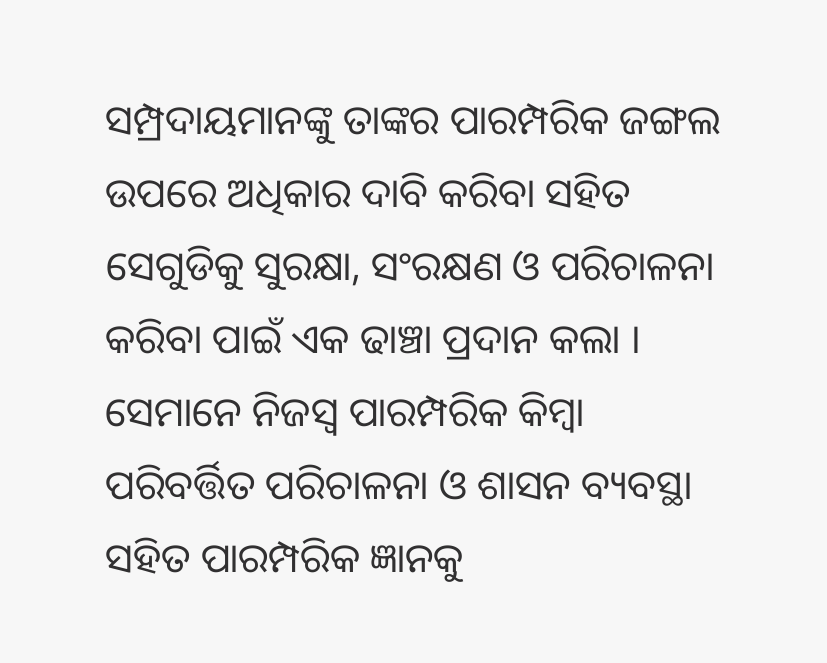ସମ୍ପ୍ରଦାୟମାନଙ୍କୁ ତାଙ୍କର ପାରମ୍ପରିକ ଜଙ୍ଗଲ ଉପରେ ଅଧିକାର ଦାବି କରିବା ସହିତ ସେଗୁଡିକୁ ସୁରକ୍ଷା, ସଂରକ୍ଷଣ ଓ ପରିଚାଳନା କରିବା ପାଇଁ ଏକ ଢାଞ୍ଚା ପ୍ରଦାନ କଲା । ସେମାନେ ନିଜସ୍ୱ ପାରମ୍ପରିକ କିମ୍ୱା ପରିବର୍ତ୍ତିତ ପରିଚାଳନା ଓ ଶାସନ ବ୍ୟବସ୍ଥା ସହିତ ପାରମ୍ପରିକ ଜ୍ଞାନକୁ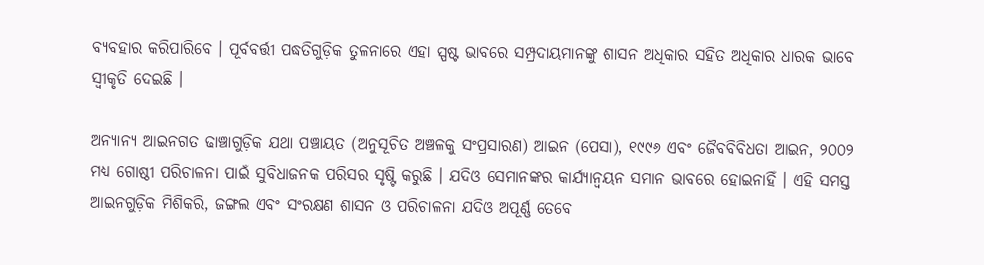ବ୍ୟବହାର କରିପାରିବେ । ପୂର୍ବବର୍ତ୍ତୀ ପଦ୍ଧତିଗୁଡ଼ିକ ତୁଳନାରେ ଏହା ସ୍ପଷ୍ଟ ଭାବରେ ସମ୍ପ୍ରଦାୟମାନଙ୍କୁ ଶାସନ ଅଧିକାର ସହିତ ଅଧିକାର ଧାରକ ଭାବେ ସ୍ୱୀକୃତି ଦେଇଛି ।

ଅନ୍ୟାନ୍ୟ ଆଇନଗତ ଢାଞ୍ଚାଗୁଡ଼ିକ ଯଥା ପଞ୍ଚାୟତ (ଅନୁସୂଚିତ ଅଞ୍ଚଳକୁ ସଂପ୍ରସାରଣ) ଆଇନ (ପେସା), ୧୯୯୬ ଏବଂ ଜୈବବିବିଧତା ଆଇନ, ୨୦୦୨ ମଧ୍ୟ ଗୋଷ୍ଠୀ ପରିଚାଳନା ପାଇଁ ସୁବିଧାଜନକ ପରିସର ସୃଷ୍ଟି କରୁଛି । ଯଦିଓ ସେମାନଙ୍କର କାର୍ଯ୍ୟାନ୍ୱୟନ ସମାନ ଭାବରେ ହୋଇନାହିଁ । ଏହି ସମସ୍ତ ଆଇନଗୁଡ଼ିକ ମିଶିକରି, ଜଙ୍ଗଲ ଏବଂ ସଂରକ୍ଷଣ ଶାସନ ଓ ପରିଚାଳନା ଯଦିଓ ଅପୂର୍ଣ୍ଣ ତେବେ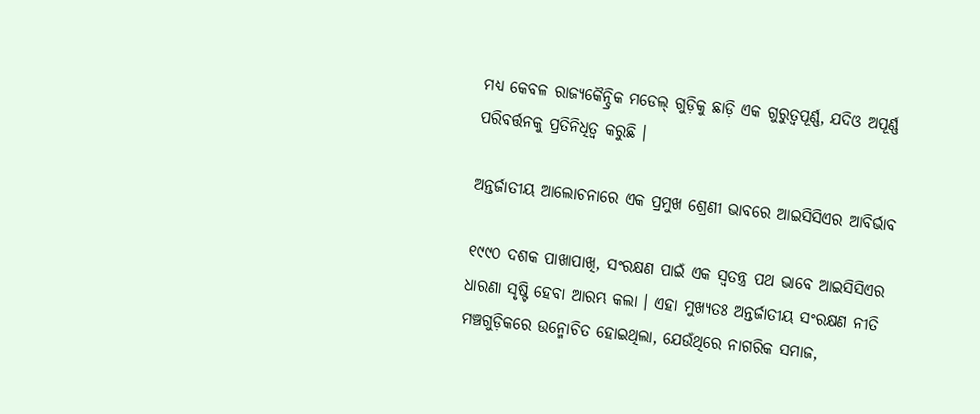ମଧ୍ୟ କେବଳ ରାଜ୍ୟକୈନ୍ଦ୍ରିକ ମଡେଲ୍‌ ଗୁଡ଼ିକୁ ଛାଡ଼ି ଏକ ଗୁରୁତ୍ୱପୂର୍ଣ୍ଣ, ଯଦିଓ ଅପୂର୍ଣ୍ଣ ପରିବର୍ତ୍ତନକୁ ପ୍ରତିନିଧିତ୍ୱ କରୁଛି ।

ଅନ୍ତର୍ଜାତୀୟ ଆଲୋଚନାରେ ଏକ ପ୍ରମୁଖ ଶ୍ରେଣୀ ଭାବରେ ଆଇସିସିଏର ଆବିର୍ଭାବ

୧୯୯୦ ଦଶକ ପାଖାପାଖି, ସଂରକ୍ଷଣ ପାଇଁ ଏକ ସ୍ୱତନ୍ତ୍ର ପଥ ଭାବେ ଆଇସିସିଏର ଧାରଣା ସୃଷ୍ଟି ହେବା ଆରମ୍ଭ କଲା । ଏହା ମୁଖ୍ୟତଃ ଅନ୍ତର୍ଜାତୀୟ ସଂରକ୍ଷଣ ନୀତି ମଞ୍ଚଗୁଡ଼ିକରେ ଉନ୍ମୋଚିତ ହୋଇଥିଲା, ଯେଉଁଥିରେ ନାଗରିକ ସମାଜ,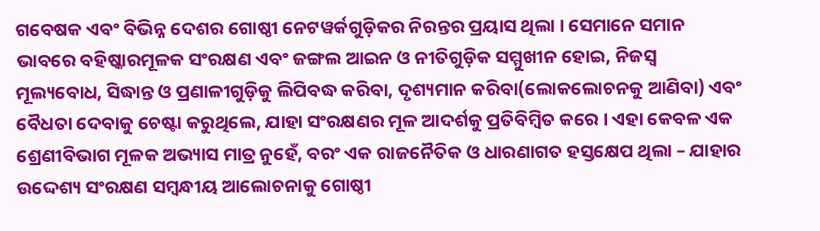ଗବେଷକ ଏବଂ ବିଭିନ୍ନ ଦେଶର ଗୋଷ୍ଠୀ ନେଟୱର୍କଗୁଡ଼ିକର ନିରନ୍ତର ପ୍ରୟାସ ଥିଲା । ସେମାନେ ସମାନ ଭାବରେ ବହିଷ୍କାରମୂଳକ ସଂରକ୍ଷଣ ଏବଂ ଜଙ୍ଗଲ ଆଇନ ଓ ନୀତିଗୁଡ଼ିକ ସମ୍ମୁଖୀନ ହୋଇ, ନିଜସ୍ୱ ମୂଲ୍ୟବୋଧ, ସିଦ୍ଧାନ୍ତ ଓ ପ୍ରଣାଳୀଗୁଡ଼ିକୁ ଲିପିବଦ୍ଧ କରିବା, ଦୃଶ୍ୟମାନ କରିବା(ଲୋକଲୋଚନକୁ ଆଣିବା) ଏବଂ ବୈଧତା ଦେବାକୁ ଚେଷ୍ଟା କରୁଥିଲେ, ଯାହା ସଂରକ୍ଷଣର ମୂଳ ଆଦର୍ଶକୁ ପ୍ରତିବିମ୍ୱିତ କରେ । ଏହା କେବଳ ଏକ ଶ୍ରେଣୀବିଭାଗ ମୂଳକ ଅଭ୍ୟାସ ମାତ୍ର ନୁହେଁ, ବରଂ ଏକ ରାଜନୈତିକ ଓ ଧାରଣାଗତ ହସ୍ତକ୍ଷେପ ଥିଲା – ଯାହାର ଉଦ୍ଦେଶ୍ୟ ସଂରକ୍ଷଣ ସମ୍ୱନ୍ଧୀୟ ଆଲୋଚନାକୁ ଗୋଷ୍ଠୀ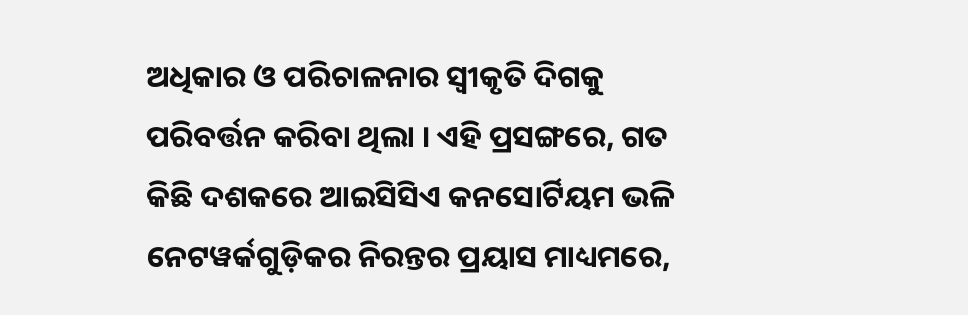ଅଧିକାର ଓ ପରିଚାଳନାର ସ୍ୱୀକୃତି ଦିଗକୁ ପରିବର୍ତ୍ତନ କରିବା ଥିଲା । ଏହି ପ୍ରସଙ୍ଗରେ, ଗତ କିଛି ଦଶକରେ ଆଇସିସିଏ କନସୋର୍ଟିୟମ ଭଳି ନେଟୱର୍କଗୁଡ଼ିକର ନିରନ୍ତର ପ୍ରୟାସ ମାଧ୍ୟମରେ,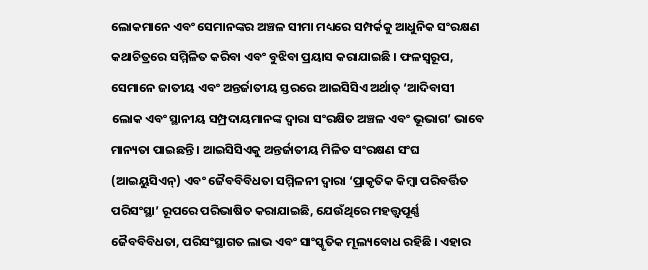ଲୋକମାନେ ଏବଂ ସେମାନଙ୍କର ଅଞ୍ଚଳ ସୀମା ମଧ୍ୟରେ ସମ୍ପର୍କକୁ ଆଧୁନିକ ସଂରକ୍ଷଣ କଥାଚିତ୍ରରେ ସମ୍ମିଳିତ କରିବା ଏବଂ ବୁଝିବା ପ୍ରୟାସ କରାଯାଇଛି । ଫଳସ୍ୱରୂପ, ସେମାନେ ଜାତୀୟ ଏବଂ ଅନ୍ତର୍ଜାତୀୟ ସ୍ତରରେ ଆଇସିସିଏ ଅର୍ଥାତ୍ ‘ଆଦିବାସୀ ଲୋକ ଏବଂ ସ୍ଥାନୀୟ ସମ୍ପ୍ରଦାୟମାନଙ୍କ ଦ୍ୱାରା ସଂରକ୍ଷିତ ଅଞ୍ଚଳ ଏବଂ ଭୂଭାଗ’ ଭାବେ ମାନ୍ୟତା ପାଇଛନ୍ତି । ଆଇସିସିଏକୁ ଅନ୍ତର୍ଜାତୀୟ ମିଳିତ ସଂରକ୍ଷଣ ସଂଘ (ଆଇୟୁସିଏନ୍) ଏବଂ ଜୈବବିବିଧତା ସମ୍ମିଳନୀ ଦ୍ୱାରା ‘ପ୍ରାକୃତିକ କିମ୍ବା ପରିବର୍ତ୍ତିତ ପରିସଂସ୍ଥା’ ରୂପରେ ପରିଭାଷିତ କରାଯାଇଛି, ଯେଉଁଥିରେ ମହତ୍ତ୍ୱପୂର୍ଣ୍ଣ ଜୈବବିବିଧତା, ପରିସଂସ୍ଥାଗତ ଲାଭ ଏବଂ ସାଂସ୍କୃତିକ ମୂଲ୍ୟବୋଧ ରହିଛି । ଏହାର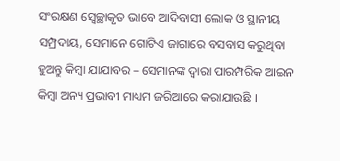ସଂରକ୍ଷଣ ସ୍ୱେଚ୍ଛାକୃତ ଭାବେ ଆଦିବାସୀ ଲୋକ ଓ ସ୍ଥାନୀୟ ସମ୍ପ୍ରଦାୟ, ସେମାନେ ଗୋଟିଏ ଜାଗାରେ ବସବାସ କରୁଥିବା ହୁଅନ୍ତୁ କିମ୍ବା ଯାଯାବର – ସେମାନଙ୍କ ଦ୍ୱାରା ପାରମ୍ପରିକ ଆଇନ କିମ୍ବା ଅନ୍ୟ ପ୍ରଭାବୀ ମାଧ୍ୟମ ଜରିଆରେ କରାଯାଉଛି ।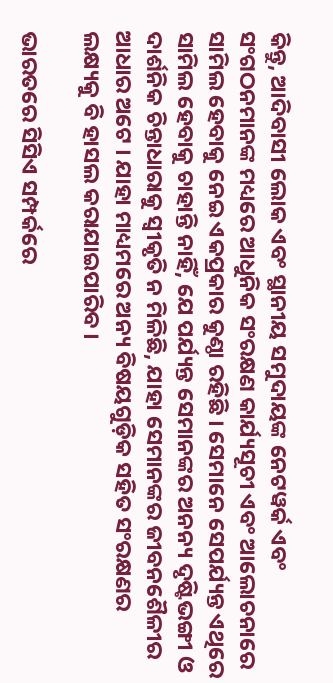କିନ୍ତୁ, ଆଦିବାସୀ ଲୋକ ଏବଂ ସ୍ଥାନୀୟ ସମୁଦାୟଙ୍କ ନେଟୱର୍କ ଏବଂ ସଂଗଠନମାନଙ୍କ ମଧ୍ୟରେ ଆଧୁନିକ ସଂରକ୍ଷଣ କାର୍ଯ୍ୟସୂଚୀ ଏବଂ ଆଲୋଚନାରେ ସାମିଲ ହେବାକୁ ନେଇ ଏକପ୍ରକାର କୁଣ୍ଠା ରହିଛି । ସେମାନେ ସେପର୍ଯ୍ୟନ୍ତ ଏଥିରେ ସାମିଲ ହେବାକୁ ଚାହାନ୍ତି ନାହିଁ, ଯେ ପର୍ଯ୍ୟନ୍ତ ସେମାନଙ୍କର ଅନନ୍ୟ ଦୃଷ୍ଟିଭଙ୍ଗୀ ଓ ଦାର୍ଶନିକ ଚିନ୍ତାଧାରାକୁ ସ୍ୱୀକୃତି ନ ମିଳିଛି, ଯାହା ସେମାନଙ୍କର ଜୀବନଶୈଳୀର ଆଧାର ଅଟେ । ଯାହା ମାଧ୍ୟମରେ ଅନ୍ୟ ବିଷୟଗୁଡ଼ିକ ସହିତ ସଂରକ୍ଷଣର ଲକ୍ଷ୍ୟକୁ ବି ହାସଲ କରାଯାଇପାରିବ ।

ଭାରତରେ ସିସିଏ ସମ୍ପର୍କରେ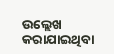ଉଲ୍ଲେଖ କରାଯାଇଥିବା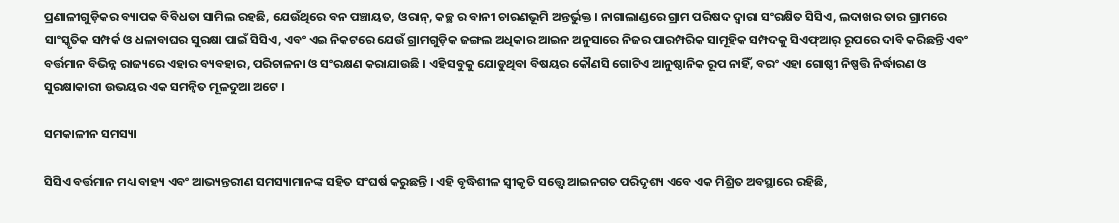ପ୍ରଣାଳୀଗୁଡ଼ିକର ବ୍ୟାପକ ବିବିଧତା ସାମିଲ ରହଛି, ଯେଉଁଥିରେ ବନ ପଞ୍ଚାୟତ, ଓରାନ୍, କଚ୍ଛ ର ବାନୀ ଚାରଣଭୂମି ଅନ୍ତର୍ଭୁକ୍ତ । ନାଗାଲାଣ୍ଡରେ ଗ୍ରାମ ପରିଷଦ ଦ୍ୱାରା ସଂରକ୍ଷିତ ସିସିଏ, ଲଦାଖର ତାର ଗ୍ରାମରେ ସାଂସ୍କୃତିକ ସମ୍ପର୍କ ଓ ଧଳାବାଘର ସୁରକ୍ଷା ପାଇଁ ସିସିଏ, ଏବଂ ଏଇ ନିକଟରେ ଯେଉଁ ଗ୍ରାମଗୁଡ଼ିକ ଜଙ୍ଗଲ ଅଧିକାର ଆଇନ ଅନୁସାରେ ନିଜର ପାରମ୍ପରିକ ସାମୂହିକ ସମ୍ପଦକୁ ସିଏଫ୍ଆର୍ ରୂପରେ ଦାବି କରିଛନ୍ତି ଏବଂ ବର୍ତ୍ତମାନ ବିଭିନ୍ନ ରାଜ୍ୟରେ ଏହାର ବ୍ୟବହାର, ପରିଚାଳନା ଓ ସଂରକ୍ଷଣ କରାଯାଉଛି । ଏହିସବୁକୁ ଯୋଡୁଥିବା ବିଷୟର କୌଣସି ଗୋଟିଏ ଆନୁଷ୍ଠାନିକ ରୂପ ନାହିଁ, ବରଂ ଏହା ଗୋଷ୍ଠୀ ନିଷ୍ପତ୍ତି ନିର୍ଦ୍ଧାରଣ ଓ ସୁରକ୍ଷାକାରୀ ଉଭୟର ଏକ ସମନ୍ୱିତ ମୂଳଦୁଆ ଅଟେ ।

ସମକାଳୀନ ସମସ୍ୟା

ସିସିଏ ବର୍ତ୍ତମାନ ମଧ୍ୟ ବାହ୍ୟ ଏବଂ ଆଭ୍ୟନ୍ତରୀଣ ସମସ୍ୟାମାନଙ୍କ ସହିତ ସଂଘର୍ଷ କରୁଛନ୍ତି । ଏହି ବୃଦ୍ଧିଶୀଳ ସ୍ୱୀକୃତି ସତ୍ତ୍ୱେ ଆଇନଗତ ପରିଦୃଶ୍ୟ ଏବେ ଏକ ମିଶ୍ରିତ ଅବସ୍ଥାରେ ରହିଛି,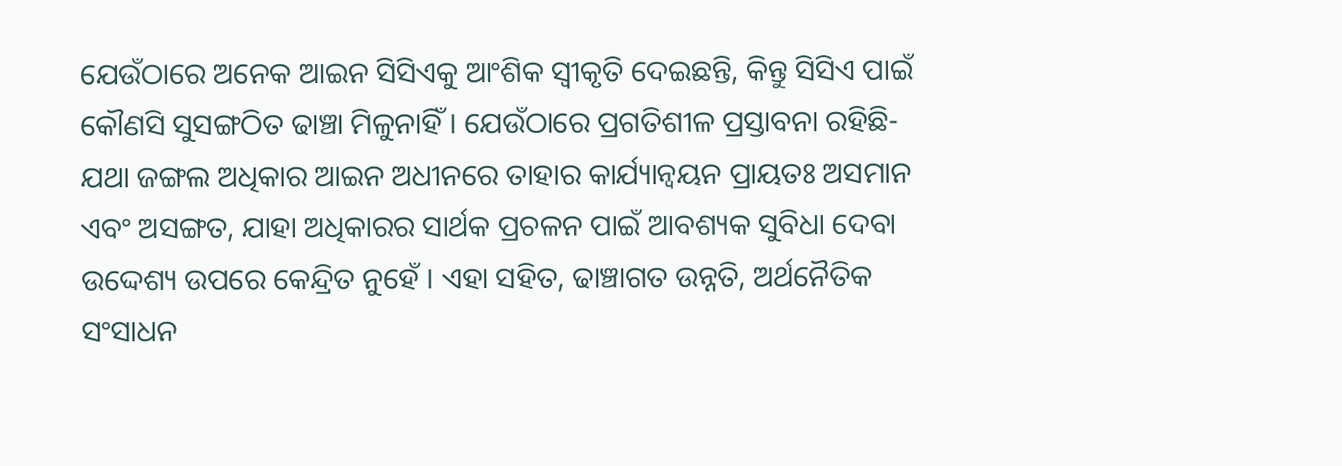ଯେଉଁଠାରେ ଅନେକ ଆଇନ ସିସିଏକୁ ଆଂଶିକ ସ୍ୱୀକୃତି ଦେଇଛନ୍ତି, କିନ୍ତୁ ସିସିଏ ପାଇଁ କୌଣସି ସୁସଙ୍ଗଠିତ ଢାଞ୍ଚା ମିଳୁନାହିଁ । ଯେଉଁଠାରେ ପ୍ରଗତିଶୀଳ ପ୍ରସ୍ତାବନା ରହିଛି- ଯଥା ଜଙ୍ଗଲ ଅଧିକାର ଆଇନ ଅଧୀନରେ ତାହାର କାର୍ଯ୍ୟାନ୍ୱୟନ ପ୍ରାୟତଃ ଅସମାନ ଏବଂ ଅସଙ୍ଗତ, ଯାହା ଅଧିକାରର ସାର୍ଥକ ପ୍ରଚଳନ ପାଇଁ ଆବଶ୍ୟକ ସୁବିଧା ଦେବା ଉଦ୍ଦେଶ୍ୟ ଉପରେ କେନ୍ଦ୍ରିତ ନୁହେଁ । ଏହା ସହିତ, ଢାଞ୍ଚାଗତ ଉନ୍ନତି, ଅର୍ଥନୈତିକ ସଂସାଧନ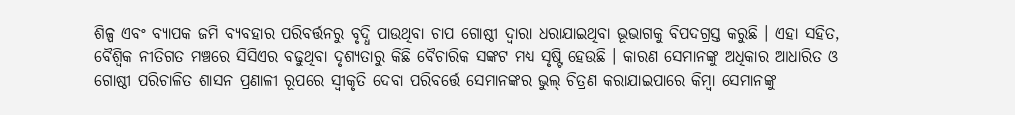ଶିଳ୍ପ ଏବଂ ବ୍ୟାପକ ଜମି ବ୍ୟବହାର ପରିବର୍ତ୍ତନରୁ ବୃଦ୍ଧି ପାଉଥିବା ଚାପ ଗୋଷ୍ଠୀ ଦ୍ୱାରା ଧରାଯାଇଥିବା ଭୂଭାଗକୁ ବିପଦଗ୍ରସ୍ତ କରୁଛି । ଏହା ସହିତ, ବୈଶ୍ୱିକ ନୀତିଗତ ମଞ୍ଚରେ ସିସିଏର ବଢୁଥିବା ଦୃଶ୍ୟତାରୁ କିଛି ବୈଚାରିକ ସଙ୍କଟ ମଧ୍ୟ ସୃଷ୍ଟି ହେଉଛି । କାରଣ ସେମାନଙ୍କୁ ଅଧିକାର ଆଧାରିତ ଓ ଗୋଷ୍ଠୀ ପରିଚାଳିତ ଶାସନ ପ୍ରଣାଳୀ ରୂପରେ ସ୍ୱୀକୃତି ଦେବା ପରିବର୍ତ୍ତେ ସେମାନଙ୍କର ଭୁଲ୍ ଚିତ୍ରଣ କରାଯାଇପାରେ କିମ୍ବା ସେମାନଙ୍କୁ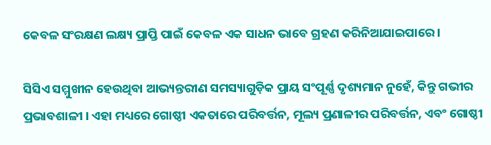କେବଳ ସଂରକ୍ଷଣ ଲକ୍ଷ୍ୟ ପ୍ରାପ୍ତି ପାଇଁ କେବଳ ଏକ ସାଧନ ଭାବେ ଗ୍ରହଣ କରିନିଆଯାଇପାରେ ।

ସିସିଏ ସମ୍ମୁଖୀନ ହେଉଥିବା ଆଭ୍ୟନ୍ତରୀଣ ସମସ୍ୟାଗୁଡ଼ିକ ପ୍ରାୟ ସଂପୂର୍ଣ୍ଣ ଦୃଶ୍ୟମାନ ନୁହେଁ, କିନ୍ତୁ ଗଭୀର ପ୍ରଭାବଶାଳୀ । ଏହା ମଧ୍ୟରେ ଗୋଷ୍ଠୀ ଏକତାରେ ପରିବର୍ତ୍ତନ, ମୂଲ୍ୟ ପ୍ରଣାଳୀର ପରିବର୍ତ୍ତନ, ଏବଂ ଗୋଷ୍ଠୀ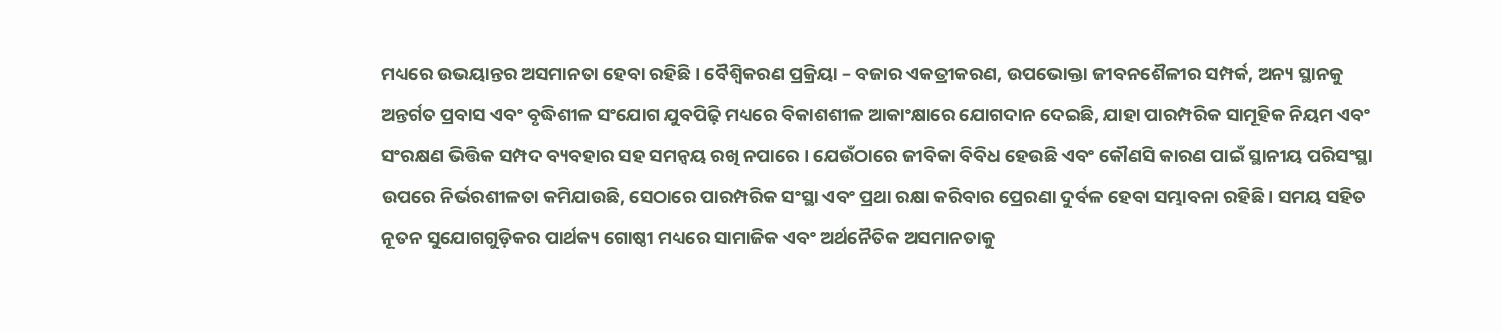ମଧ୍ୟରେ ଉଭୟାନ୍ତର ଅସମାନତା ହେବା ରହିଛି । ବୈଶ୍ୱିକରଣ ପ୍ରକ୍ରିୟା – ବଜାର ଏକତ୍ରୀକରଣ, ଉପଭୋକ୍ତା ଜୀବନଶୈଳୀର ସମ୍ପର୍କ, ଅନ୍ୟ ସ୍ଥାନକୁ ଅନ୍ତର୍ଗତ ପ୍ରବାସ ଏବଂ ବୃଦ୍ଧିଶୀଳ ସଂଯୋଗ ଯୁବପିଢ଼ି ମଧ୍ୟରେ ବିକାଶଶୀଳ ଆକାଂକ୍ଷାରେ ଯୋଗଦାନ ଦେଇଛି, ଯାହା ପାରମ୍ପରିକ ସାମୂହିକ ନିୟମ ଏବଂ ସଂରକ୍ଷଣ ଭିତ୍ତିକ ସମ୍ପଦ ବ୍ୟବହାର ସହ ସମନ୍ୱୟ ରଖି ନପାରେ । ଯେଉଁଠାରେ ଜୀବିକା ବିବିଧ ହେଉଛି ଏବଂ କୌଣସି କାରଣ ପାଇଁ ସ୍ଥାନୀୟ ପରିସଂସ୍ଥା ଉପରେ ନିର୍ଭରଶୀଳତା କମିଯାଉଛି, ସେଠାରେ ପାରମ୍ପରିକ ସଂସ୍ଥା ଏବଂ ପ୍ରଥା ରକ୍ଷା କରିବାର ପ୍ରେରଣା ଦୁର୍ବଳ ହେବା ସମ୍ଭାବନା ରହିଛି । ସମୟ ସହିତ ନୂତନ ସୁଯୋଗଗୁଡ଼ିକର ପାର୍ଥକ୍ୟ ଗୋଷ୍ଠୀ ମଧ୍ୟରେ ସାମାଜିକ ଏବଂ ଅର୍ଥନୈତିକ ଅସମାନତାକୁ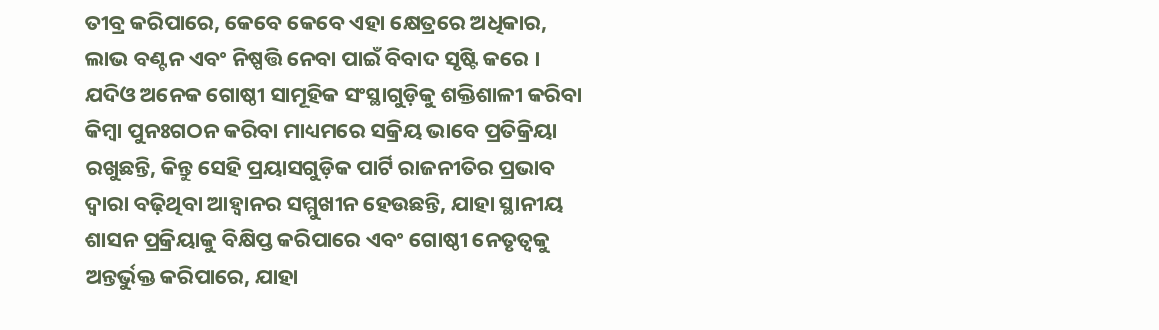ତୀବ୍ର କରିପାରେ, କେବେ କେବେ ଏହା କ୍ଷେତ୍ରରେ ଅଧିକାର, ଲାଭ ବଣ୍ଟନ ଏବଂ ନିଷ୍ପତ୍ତି ନେବା ପାଇଁ ବିବାଦ ସୃଷ୍ଟି କରେ । ଯଦିଓ ଅନେକ ଗୋଷ୍ଠୀ ସାମୂହିକ ସଂସ୍ଥାଗୁଡ଼ିକୁ ଶକ୍ତିଶାଳୀ କରିବା କିମ୍ୱା ପୁନଃଗଠନ କରିବା ମାଧ୍ୟମରେ ସକ୍ରିୟ ଭାବେ ପ୍ରତିକ୍ରିୟା ରଖୁଛନ୍ତି, କିନ୍ତୁ ସେହି ପ୍ରୟାସଗୁଡ଼ିକ ପାର୍ଟି ରାଜନୀତିର ପ୍ରଭାବ ଦ୍ୱାରା ବଢ଼ିଥିବା ଆହ୍ୱାନର ସମ୍ମୁଖୀନ ହେଉଛନ୍ତି, ଯାହା ସ୍ଥାନୀୟ ଶାସନ ପ୍ରକ୍ରିୟାକୁ ବିକ୍ଷିପ୍ତ କରିପାରେ ଏବଂ ଗୋଷ୍ଠୀ ନେତୃତ୍ୱକୁ ଅନ୍ତର୍ଭୁକ୍ତ କରିପାରେ, ଯାହା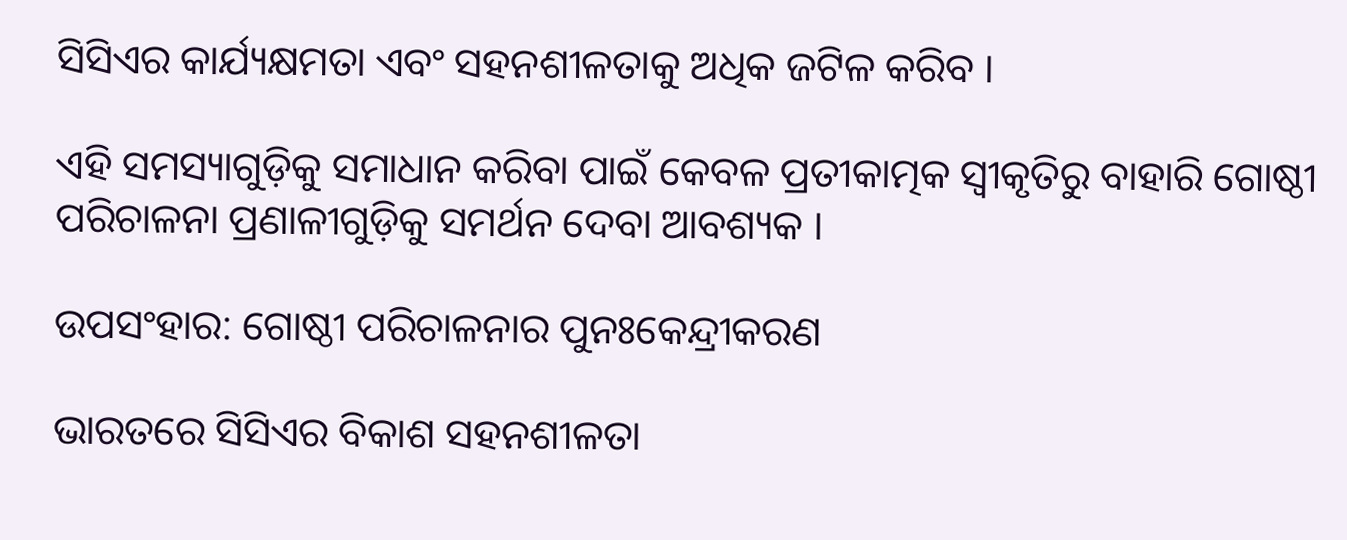ସିସିଏର କାର୍ଯ୍ୟକ୍ଷମତା ଏବଂ ସହନଶୀଳତାକୁ ଅଧିକ ଜଟିଳ କରିବ ।

ଏହି ସମସ୍ୟାଗୁଡ଼ିକୁ ସମାଧାନ କରିବା ପାଇଁ କେବଳ ପ୍ରତୀକାତ୍ମକ ସ୍ୱୀକୃତିରୁ ବାହାରି ଗୋଷ୍ଠୀ ପରିଚାଳନା ପ୍ରଣାଳୀଗୁଡ଼ିକୁ ସମର୍ଥନ ଦେବା ଆବଶ୍ୟକ ।

ଉପସଂହାର: ଗୋଷ୍ଠୀ ପରିଚାଳନାର ପୁନଃକେନ୍ଦ୍ରୀକରଣ

ଭାରତରେ ସିସିଏର ବିକାଶ ସହନଶୀଳତା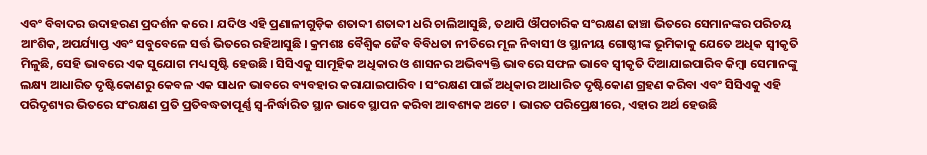ଏବଂ ବିବାଦର ଉଦାହରଣ ପ୍ରଦର୍ଶନ କରେ । ଯଦିଓ ଏହି ପ୍ରଣାଳୀଗୁଡ଼ିକ ଶତାବ୍ଦୀ ଶତାବ୍ଦୀ ଧରି ଚାଲିଆସୁଛି, ତଥାପି ଔପଚାରିକ ସଂରକ୍ଷଣ ଢାଞ୍ଚା ଭିତରେ ସେମାନଙ୍କର ପରିଚୟ ଆଂଶିକ, ଅପର୍ଯ୍ୟାପ୍ତ ଏବଂ ସବୁବେଳେ ସର୍ତ୍ତ ଭିତରେ ରହିଆସୁଛି । କ୍ରମଶଃ ବୈଶ୍ୱିକ ଜୈବ ବିବିଧତା ନୀତିରେ ମୂଳ ନିବାସୀ ଓ ସ୍ଥାନୀୟ ଗୋଷ୍ଠୀଙ୍କ ଭୂମିକାକୁ ଯେତେ ଅଧିକ ସ୍ୱୀକୃତି ମିଳୁଛି, ସେହି ଭାବରେ ଏକ ସୁଯୋଗ ମଧ୍ୟ ସୃଷ୍ଟି ହେଉଛି । ସିସିଏକୁ ସାମୂହିକ ଅଧିକାର ଓ ଶାସନର ଅଭିବ୍ୟକ୍ତି ଭାବରେ ସଫଳ ଭାବେ ସ୍ୱୀକୃତି ଦିଆଯାଇପାରିବ କିମ୍ବା ସେମାନଙ୍କୁ ଲକ୍ଷ୍ୟ ଆଧାରିତ ଦୃଷ୍ଟିକୋଣରୁ କେବଳ ଏକ ସାଧନ ଭାବରେ ବ୍ୟବହାର କରାଯାଇପାରିବ । ସଂରକ୍ଷଣ ପାଇଁ ଅଧିକାର ଆଧାରିତ ଦୃଷ୍ଟିକୋଣ ଗ୍ରହଣ କରିବା ଏବଂ ସିସିଏକୁ ଏହି ପରିଦୃଶ୍ୟର ଭିତରେ ସଂରକ୍ଷଣ ପ୍ରତି ପ୍ରତିବଦ୍ଧତାପୂର୍ଣ୍ଣ ସ୍ୱ-ନିର୍ଦ୍ଧାରିତ ସ୍ଥାନ ଭାବେ ସ୍ଥାପନ କରିବା ଆବଶ୍ୟକ ଅଟେ । ଭାରତ ପରିପ୍ରେକ୍ଷୀରେ, ଏହାର ଅର୍ଥ ହେଉଛି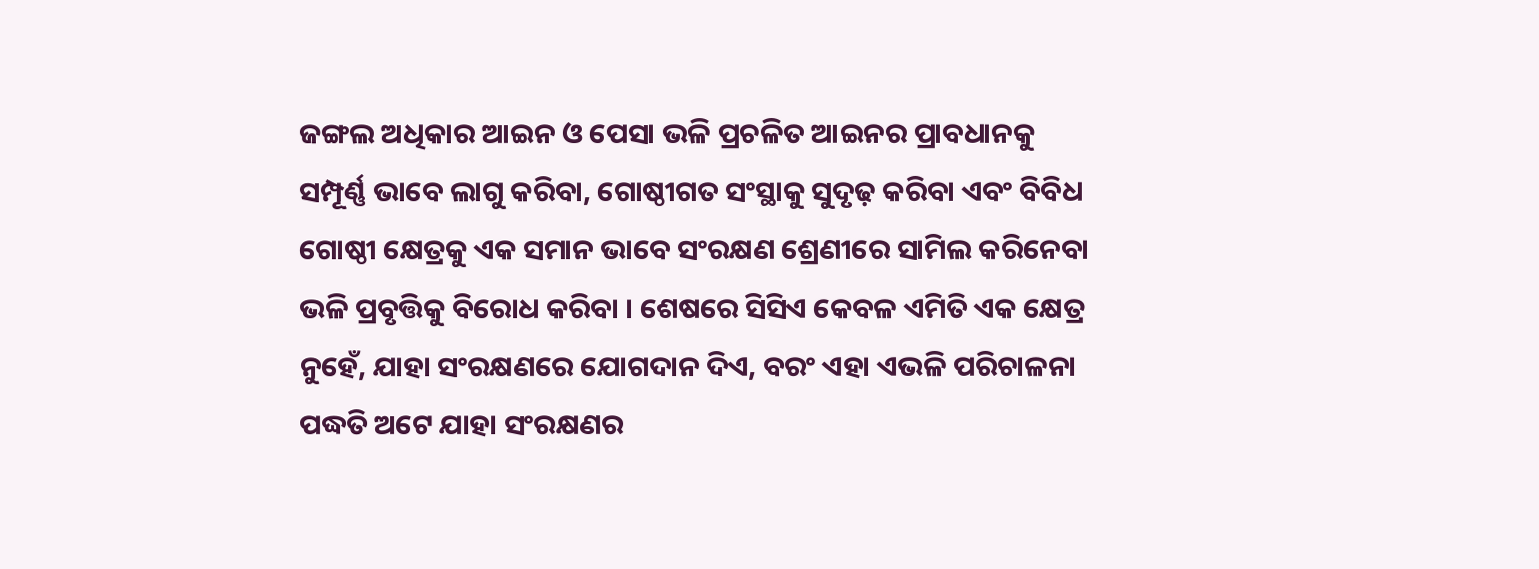ଜଙ୍ଗଲ ଅଧିକାର ଆଇନ ଓ ପେସା ଭଳି ପ୍ରଚଳିତ ଆଇନର ପ୍ରାବଧାନକୁ ସମ୍ପୂର୍ଣ୍ଣ ଭାବେ ଲାଗୁ କରିବା, ଗୋଷ୍ଠୀଗତ ସଂସ୍ଥାକୁ ସୁଦୃଢ଼ କରିବା ଏବଂ ବିବିଧ ଗୋଷ୍ଠୀ କ୍ଷେତ୍ରକୁ ଏକ ସମାନ ଭାବେ ସଂରକ୍ଷଣ ଶ୍ରେଣୀରେ ସାମିଲ କରିନେବା ଭଳି ପ୍ରବୃତ୍ତିକୁ ବିରୋଧ କରିବା । ଶେଷରେ ସିସିଏ କେବଳ ଏମିତି ଏକ କ୍ଷେତ୍ର ନୁହେଁ, ଯାହା ସଂରକ୍ଷଣରେ ଯୋଗଦାନ ଦିଏ, ବରଂ ଏହା ଏଭଳି ପରିଚାଳନା ପଦ୍ଧତି ଅଟେ ଯାହା ସଂରକ୍ଷଣର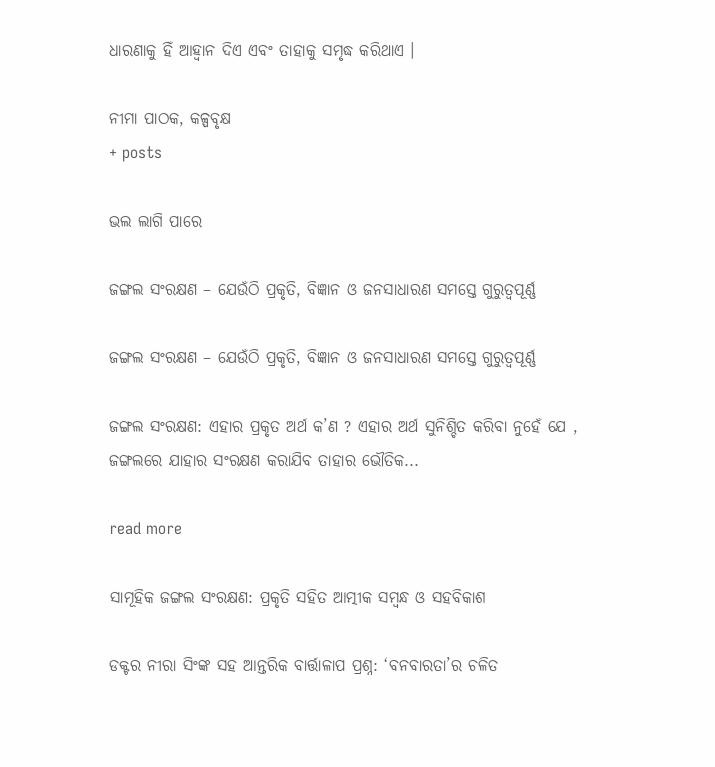ଧାରଣାକୁ ହିଁ ଆହ୍ୱାନ ଦିଏ ଏବଂ ତାହାକୁ ସମୃଦ୍ଧ କରିଥାଏ ।

ନୀମା ପାଠକ, କଳ୍ପବୃକ୍ଷ
+ posts

ଭଲ ଲାଗି ପାରେ

ଜଙ୍ଗଲ ସଂରକ୍ଷଣ – ଯେଉଁଠି ପ୍ରକୃତି, ବିଜ୍ଞାନ ଓ ଜନସାଧାରଣ ସମସ୍ତେ ଗୁରୁତ୍ୱପୂର୍ଣ୍ଣ

ଜଙ୍ଗଲ ସଂରକ୍ଷଣ – ଯେଉଁଠି ପ୍ରକୃତି, ବିଜ୍ଞାନ ଓ ଜନସାଧାରଣ ସମସ୍ତେ ଗୁରୁତ୍ୱପୂର୍ଣ୍ଣ

ଜଙ୍ଗଲ ସଂରକ୍ଷଣ: ଏହାର ପ୍ରକୃତ ଅର୍ଥ କ’ଣ ? ଏହାର ଅର୍ଥ ସୁନିଶ୍ଚିତ କରିବା ନୁହେଁ ଯେ , ଜଙ୍ଗଲରେ ଯାହାର ସଂରକ୍ଷଣ କରାଯିବ ତାହାର ଭୌତିକ...

read more

ସାମୂହିକ ଜଙ୍ଗଲ ସଂରକ୍ଷଣ: ପ୍ରକୃତି ସହିତ ଆତ୍ମୀକ ସମ୍ବନ୍ଧ ଓ ସହବିକାଶ

ଡକ୍ଟର ନୀରା ସିଂଙ୍କ ସହ ଆନ୍ତରିକ ବାର୍ତ୍ତାଳାପ ପ୍ରଶ୍ନ: ‘ବନବାରତା’ର ଚଳିତ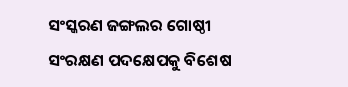ସଂସ୍କରଣ ଜଙ୍ଗଲର ଗୋଷ୍ଠୀ ସଂରକ୍ଷଣ ପଦକ୍ଷେପକୁ ବିଶେଷ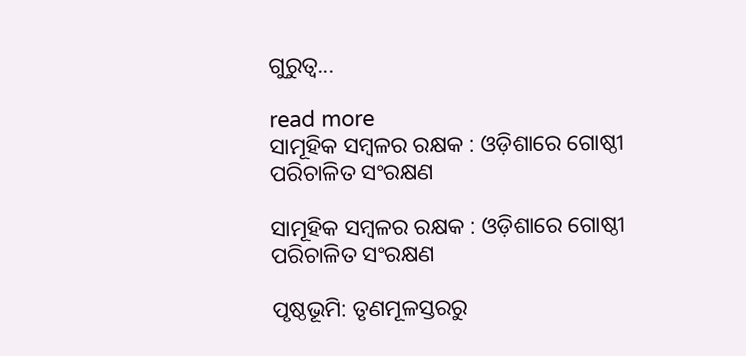ଗୁରୁତ୍ୱ...

read more
ସାମୂହିକ ସମ୍ବଳର ରକ୍ଷକ : ଓଡ଼ିଶାରେ ଗୋଷ୍ଠୀ ପରିଚାଳିତ ସଂରକ୍ଷଣ

ସାମୂହିକ ସମ୍ବଳର ରକ୍ଷକ : ଓଡ଼ିଶାରେ ଗୋଷ୍ଠୀ ପରିଚାଳିତ ସଂରକ୍ଷଣ

ପୃଷ୍ଠଭୂମି: ତୃଣମୂଳସ୍ତରରୁ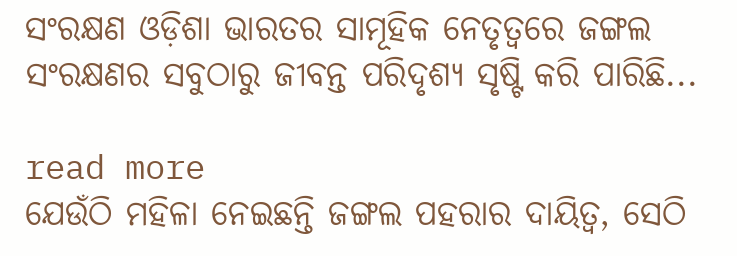ସଂରକ୍ଷଣ ଓଡ଼ିଶା ଭାରତର ସାମୂହିକ ନେତୃତ୍ୱରେ ଜଙ୍ଗଲ ସଂରକ୍ଷଣର ସବୁଠାରୁ ଜୀବନ୍ତ ପରିଦୃଶ୍ୟ ସୃଷ୍ଟି କରି ପାରିଛି...

read more
ଯେଉଁଠି ମହିଳା ନେଇଛନ୍ତି ଜଙ୍ଗଲ ପହରାର ଦାୟିତ୍ୱ, ସେଠି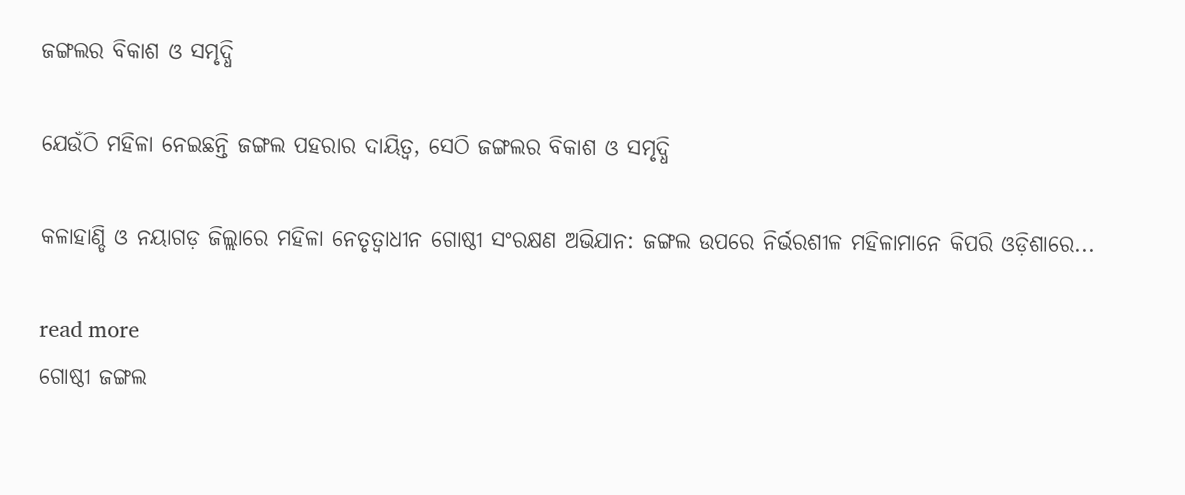ଜଙ୍ଗଲର ବିକାଶ ଓ ସମୃଦ୍ଧି

ଯେଉଁଠି ମହିଳା ନେଇଛନ୍ତି ଜଙ୍ଗଲ ପହରାର ଦାୟିତ୍ୱ, ସେଠି ଜଙ୍ଗଲର ବିକାଶ ଓ ସମୃଦ୍ଧି

କଳାହାଣ୍ଡି ଓ ନୟାଗଡ଼ ଜିଲ୍ଲାରେ ମହିଳା ନେତୃତ୍ୱାଧୀନ ଗୋଷ୍ଠୀ ସଂରକ୍ଷଣ ଅଭିଯାନ: ଜଙ୍ଗଲ ଉପରେ ନିର୍ଭରଶୀଳ ମହିଳାମାନେ କିପରି ଓଡ଼ିଶାରେ...

read more
ଗୋଷ୍ଠୀ ଜଙ୍ଗଲ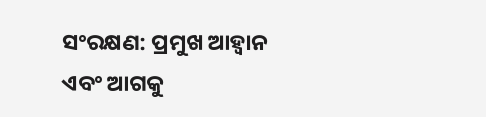ସଂରକ୍ଷଣ: ପ୍ରମୁଖ ଆହ୍ୱାନ ଏବଂ ଆଗକୁ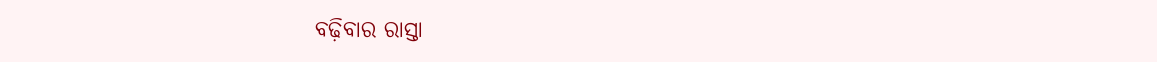ବଢ଼ିବାର ରାସ୍ତା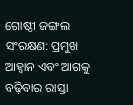ଗୋଷ୍ଠୀ ଜଙ୍ଗଲ ସଂରକ୍ଷଣ: ପ୍ରମୁଖ ଆହ୍ୱାନ ଏବଂ ଆଗକୁ ବଢ଼ିବାର ରାସ୍ତା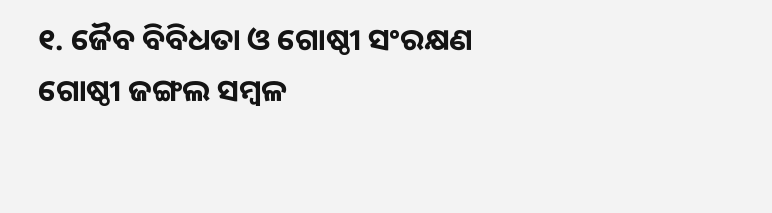୧. ଜୈବ ବିବିଧତା ଓ ଗୋଷ୍ଠୀ ସଂରକ୍ଷଣ                 ଗୋଷ୍ଠୀ ଜଙ୍ଗଲ ସମ୍ବଳ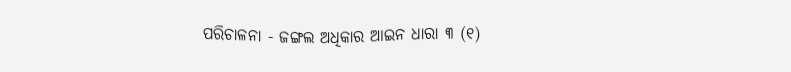ପରିଚାଳନା - ଜଙ୍ଗଲ ଅଧିକାର ଆଇନ ଧାରା ୩ (୧)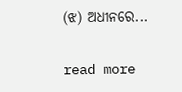(ଝ) ଅଧୀନରେ...

read more